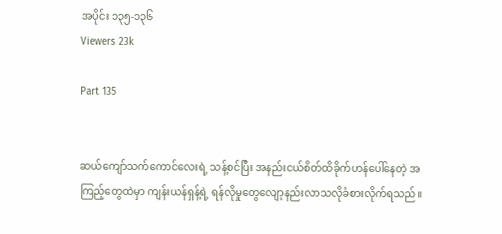အပိုင်း ၁၃၅-၁၃၆
Viewers 23k

Part 135


ဆယ်ကျော်သက်ကောင်လေးရဲ့ သန့်စင်ပြီး အနည်းငယ်စိတ်ထိခိုက်ဟန်ပေါ်နေတဲ့ အကြည့်တွေထဲမှာ ကျန်းယန်ရှန့်ရဲ့ ရန်လိုမှုတွေလျော့နည်းလာသလိုခံစားလိုက်ရသည်။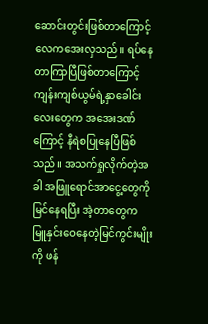ဆောင်းတွင်းဖြစ်တာကြောင့် လေကအေးလှသည်။ ရပ်နေတာကြာပြီဖြစ်တာကြောင့် ကျန်းကျစ်ယွမ်ရဲ့နှာခေါင်းလေးတွေက အအေးဒဏ်ကြောင့် နီရဲစပြုနေပြီဖြစ်သည်။ အသက်ရှုလိုက်တဲ့အခါ အဖြူရောင်အာငွေ့တွေကို မြင်နေရပြီး အဲ့တာတွေက မြူနှင်းဝေနေတဲ့မြင်ကွင်းမျိုးကို ဖန်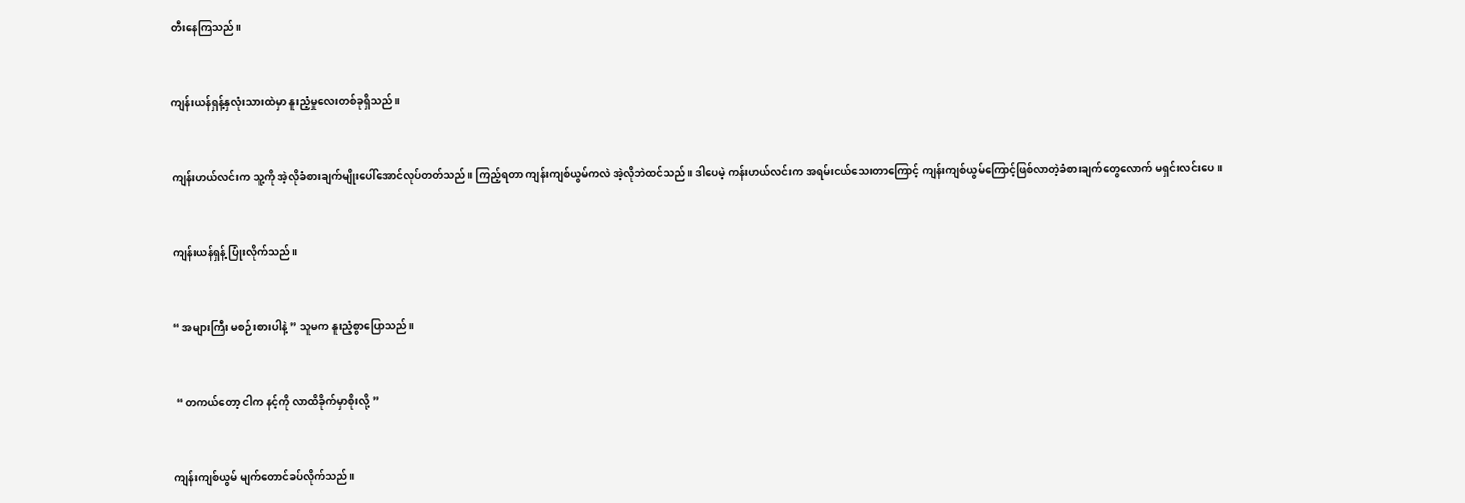တီးနေကြသည်။


ကျန်းယန်ရှန့်နှလုံးသားထဲမှာ နူးညံ့မှုလေးတစ်ခုရှိသည်။


ကျန်းဟယ်လင်းက သူ့ကို အဲ့လိုခံစားချက်မျိုးပေါ်အောင်လုပ်တတ်သည်။ ကြည့်ရတာ ကျန်းကျစ်ယွမ်ကလဲ အဲ့လိုဘဲထင်သည်။ ဒါပေမဲ့ ကန်းဟယ်လင်းက အရမ်းငယ်သေးတာကြောင့် ကျန်းကျစ်ယွမ်ကြောင့်ဖြစ်လာတဲ့ခံစားချက်တွေလောက် မရှင်းလင်းပေ။


ကျန်းယန်ရှန့် ပြုံးလိုက်သည်။


“ အများကြီး မစဉ်းစားပါနဲ့ ” သူမက နူးညံ့စွာပြောသည်။


 “ တကယ်တော့ ငါက နင့်ကို လာထိခိုက်မှာစိုးလို့ ”


ကျန်းကျစ်ယွမ် မျက်တောင်ခပ်လိုက်သည်။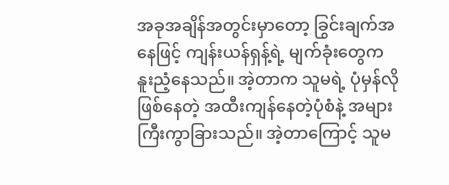အခုအချိန်အတွင်းမှာတော့ ခြွင်းချက်အနေဖြင့် ကျန်းယန်ရှန့်ရဲ့ မျက်ခုံးတွေက နူးညံ့နေသည်။ အဲ့တာက သူမရဲ့ ပုံမှန်လိုဖြစ်နေတဲ့ အထီးကျန်နေတဲ့ပုံစံနဲ့ အများကြီးကွာခြားသည်။ အဲ့တာကြောင့် သူမ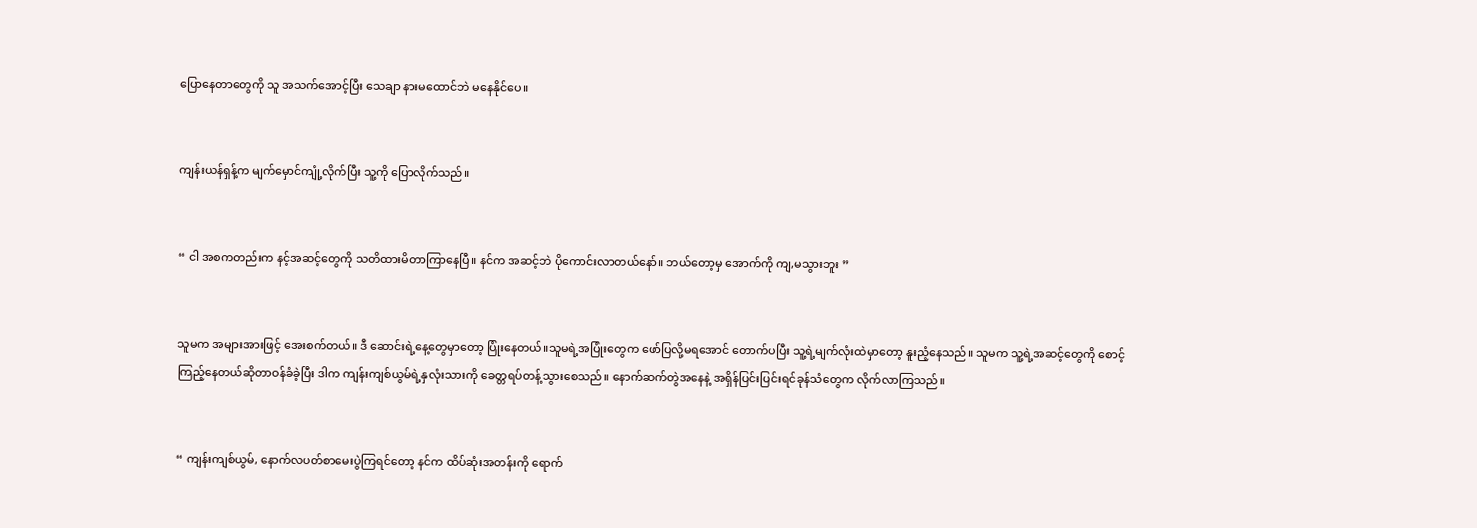ပြောနေတာတွေကို သူ အသက်အောင့်ပြီး သေချာ နားမထောင်ဘဲ မနေနိုင်ပေ။


ကျန်းယန်ရှန့်က မျက်မှောင်ကျုံ့လိုက်ပြီး သူ့ကို ပြောလိုက်သည်။


“ ငါ အစကတည်းက နင့်အဆင့်တွေကို သတိထားမိတာကြာနေပြီ။ နင်က အဆင့်ဘဲ ပိုကောင်းလာတယ်နော်။ ဘယ်တော့မှ အောက်ကို ကျ,မသွားဘူး ”


သူမက အများအားဖြင့် အေးစက်တယ်။ ဒီ ဆောင်းရဲ့နေ့တွေမှာတော့ ပြုံးနေတယ်။သူမရဲ့အပြုံးတွေက ဖော်ပြလို့မရအောင် တောက်ပပြီး သူ့ရဲ့မျက်လုံးထဲမှာတော့ နူးညံ့နေသည်။ သူမက သူ့ရဲ့အဆင့်တွေကို စောင့်ကြည့်နေတယ်ဆိုတာဝန်ခံခဲ့ပြီး ဒါက ကျန်းကျစ်ယွမ်ရဲ့နှလုံးသားကို ခေတ္တရပ်တန့်သွားစေသည်။ နောက်ဆက်တွဲအနေနဲ့ အရှိန်ပြင်းပြင်းရင်ခုန်သံတွေက လိုက်လာကြသည်။


“ ကျန်းကျစ်ယွမ်, နောက်လပတ်စာမေးပွဲကြရင်တော့ နင်က ထိပ်ဆုံးအတန်းကို ရောက်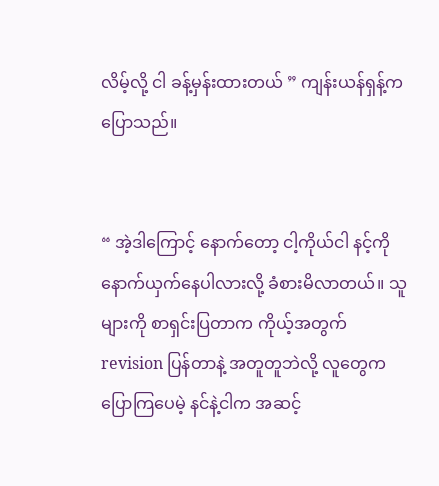လိမ့်လို့ ငါ ခန့်မှန်းထားတယ် ” ကျန်းယန်ရှန့်က ပြောသည်။


“ အဲ့ဒါကြောင့် နောက်တော့ ငါ့ကိုယ်ငါ နင့်ကို နောက်ယှက်နေပါလားလို့ ခံစားမိလာတယ်။ သူများကို စာရှင်းပြတာက ကိုယ့်အတွက် revision ပြန်တာနဲ့ အတူတူဘဲလို့ လူတွေက ပြောကြပေမဲ့ နင်နဲ့ငါက အဆင့်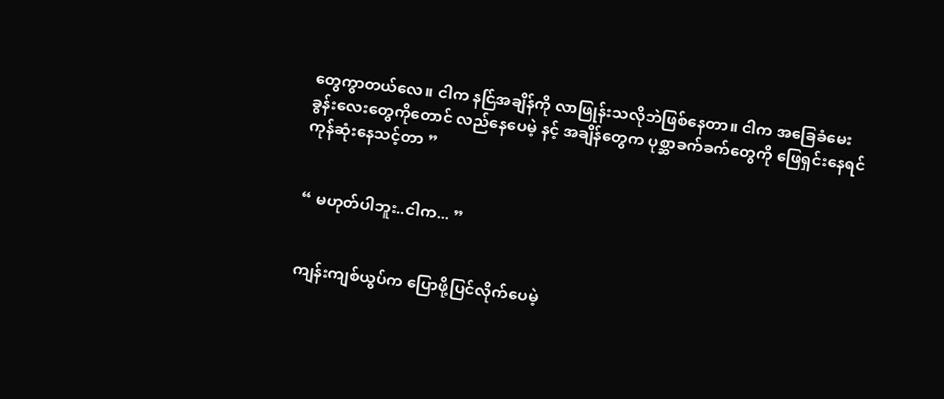တွေကွာတယ်လေ။ ငါက နင်ြအချိန်ကို လာဖြုန်းသလိုဘဲဖြစ်နေတာ။ ငါက အခြေခံမေးခွန်းလေးတွေကိုတောင် လည်နေပေမဲ့ နင့် အချိန်တွေက ပုစ္ဆာခက်ခက်တွေကို ဖြေရှင်းနေရင် ကုန်ဆုံးနေသင့်တာ ”


“ မဟုတ်ပါဘူး..ငါက... ”


ကျန်းကျစ်ယွပ်က ပြောဖို့ပြင်လိုက်ပေမဲ့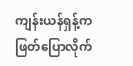ကျန်းယန်ရှန့်က ဖြတ်ပြောလိုက်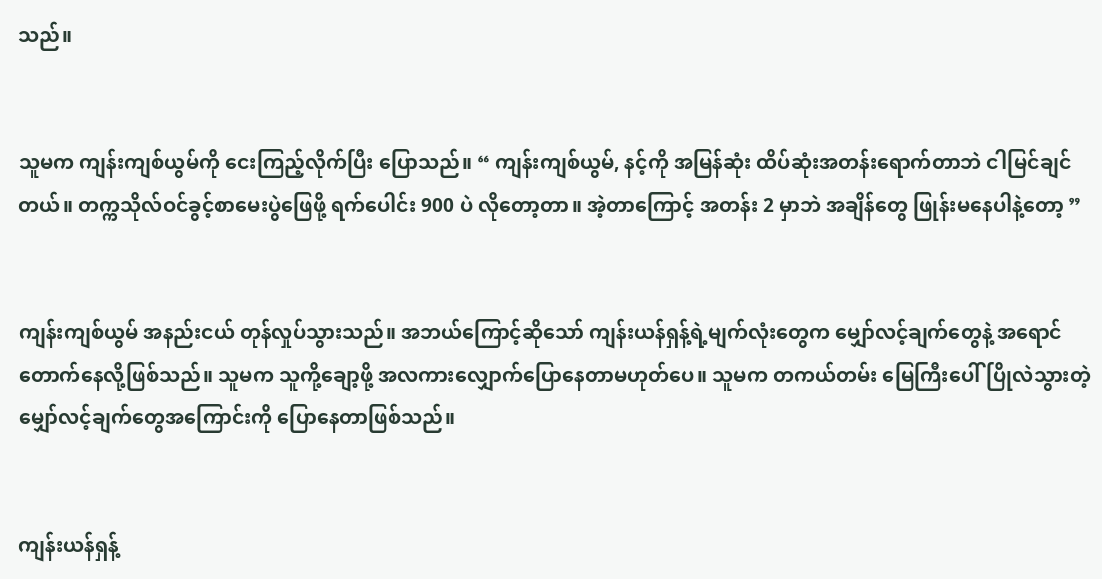သည်။


သူမက ကျန်းကျစ်ယွမ်ကို ငေးကြည့်လိုက်ပြီး ပြောသည်။ “ ကျန်းကျစ်ယွမ်, နင့်ကို အမြန်ဆုံး ထိပ်ဆုံးအတန်းရောက်တာဘဲ ငါမြင်ချင်တယ်။ တက္ကသိုလ်ဝင်ခွင့်စာမေးပွဲဖြေဖို့ ရက်ပေါင်း 900 ပဲ လိုတော့တာ။ အဲ့တာကြောင့် အတန်း 2 မှာဘဲ အချိန်တွေ ဖြုန်းမနေပါနဲ့တော့ ”


ကျန်းကျစ်ယွမ် အနည်းငယ် တုန်လှုပ်သွားသည်။ အဘယ်ကြောင့်ဆိုသော် ကျန်းယန်ရှန့်ရဲ့မျက်လုံးတွေက မျှော်လင့်ချက်တွေနဲ့ အရောင်တောက်နေလို့ဖြစ်သည်။ သူမက သူကို့ချော့ဖို့ အလကားလျှောက်ပြောနေတာမဟုတ်ပေ။ သူမက တကယ်တမ်း မြေကြီးပေါ်ပြိုလဲသွားတဲ့ မျှော်လင့်ချက်တွေအကြောင်းကို ပြောနေတာဖြစ်သည်။


ကျန်းယန်ရှန့်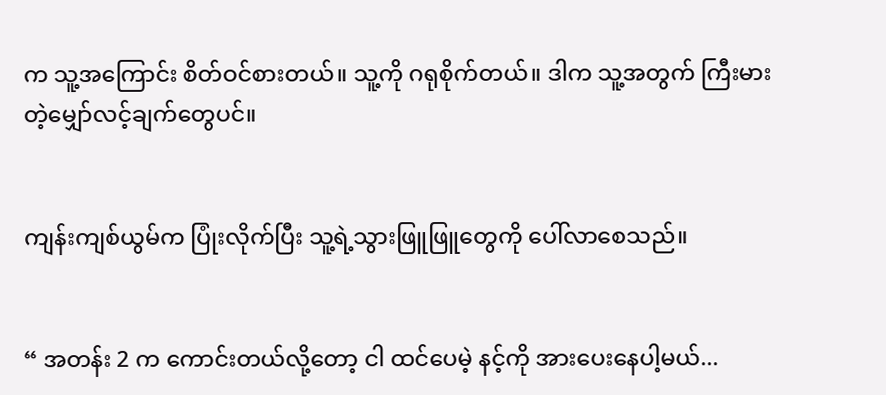က သူ့အကြောင်း စိတ်ဝင်စားတယ်။ သူ့ကို ဂရုစိုက်တယ်။ ဒါက သူ့အတွက် ကြီးမားတဲ့မျှော်လင့်ချက်တွေပင်။


ကျန်းကျစ်ယွမ်က ပြုံးလိုက်ပြီး သူ့ရဲ့သွားဖြူဖြူတွေကို ပေါ်လာစေသည်။


“ အတန်း 2 က ကောင်းတယ်လို့တော့ ငါ ထင်ပေမဲ့ နင့်ကို အားပေးနေပါ့မယ်...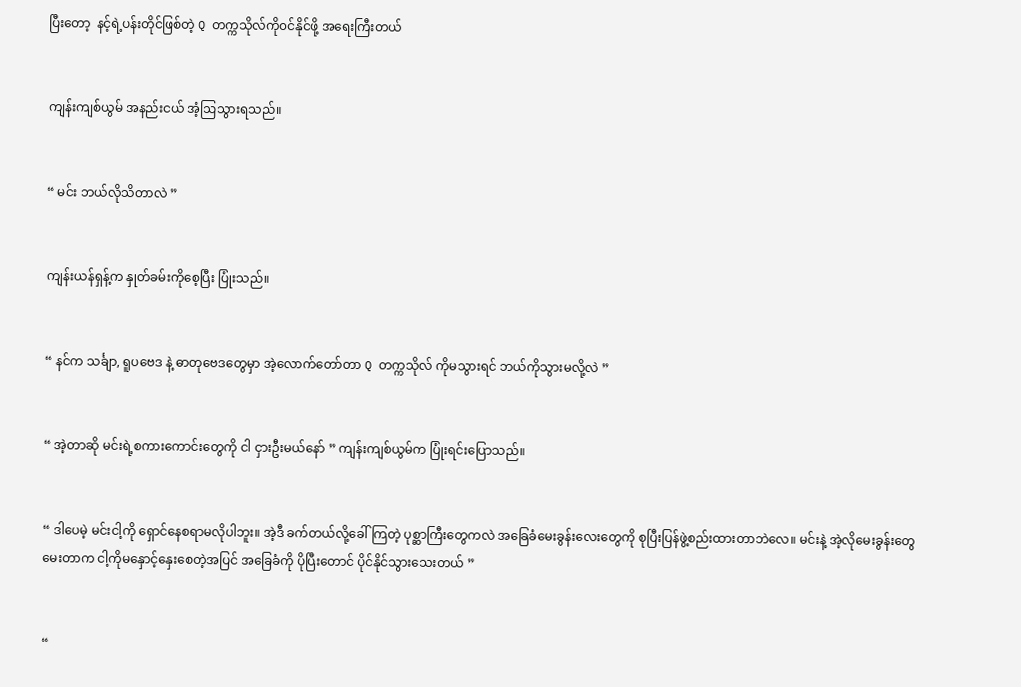ပြီးတော့  နင့်ရဲ့ပန်းတိုင်ဖြစ်တဲ့ Q တက္ကသိုလ်ကို၀င်နိုင်ဖို့ အရေးကြီးတယ်


ကျန်းကျစ်ယွမ် အနည်းငယ် အံ့ဩသွားရသည်။


“ မင်း ဘယ်လိုသိတာလဲ ”


ကျန်းယန်ရှန့်က နှုတ်ခမ်းကိုစေ့ပြီး ပြုံးသည်။


“ နင်က သင်္ချာ, ရူပဗေဒ နဲ့ ဓာတုဗေဒတွေမှာ အဲ့လောက်တော်တာ Q တက္ကသိုလ် ကိုမသွားရင် ဘယ်ကိုသွားမလို့လဲ ”


“ အဲ့တာဆို မင်းရဲ့စကားကောင်းတွေကို ငါ ငှားဦးမယ်နော် ” ကျန်းကျစ်ယွမ်က ပြုံးရင်းပြောသည်။


“ ဒါပေမဲ့ မင်းငါ့ကို ရှောင်နေစရာမလိုပါဘူး။ အဲ့ဒီ ခက်တယ်လို့ခေါ်ကြတဲ့ ပုစ္ဆာကြီးတွေကလဲ အခြေခံမေးခွန်းလေးတွေကို စုပြီးပြန်ဖွဲ့စည်းထားတာဘဲလေ။ မင်းနဲ့ အဲ့လိုမေးခွန်းတွေမေးတာက ငါ့ကိုမနှောင့်နှေးစေတဲ့အပြင် အခြေခံကို ပိုပြီးတောင် ပိုင်နိုင်သွားသေးတယ် ”


“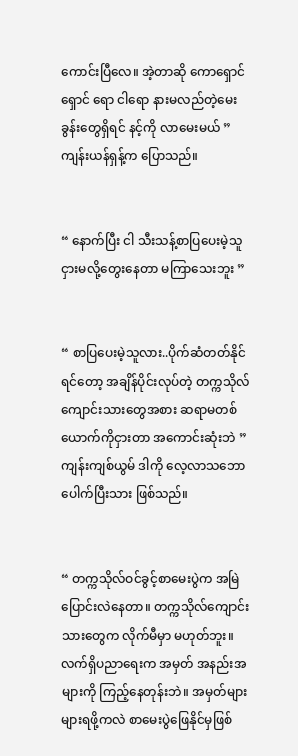ကောင်းပြီလေ။ အဲ့တာဆို ကောရှောင်ရှောင် ရော ငါရော နားမလည်တဲ့မေးခွန်းတွေရှိရင် နင့်ကို လာမေးမယ် ” ကျန်းယန်ရှန့်က ပြောသည်။


“ နောက်ပြီး ငါ သီးသန့်စာပြပေးမဲ့သူ ငှားမလို့တွေးနေတာ မကြာသေးဘူး ”


“ စာပြပေးမဲ့သူလား..ပိုက်ဆံတတ်နိုင်ရင်တော့ အချိန်ပိုင်းလုပ်တဲ့ တက္ကသိုလ်ကျောင်းသားတွေအစား ဆရာမတစ်ယောက်ကိုငှားတာ အကောင်းဆုံးဘဲ ” ကျန်းကျစ်ယွမ် ဒါကို လေ့လာသဘောပေါက်ပြီးသား ဖြစ်သည်။


“ တက္ကသိုလ်ဝင်ခွင့်စာမေးပွဲက အမြဲပြောင်းလဲနေတာ။ တက္ကသိုလ်ကျောင်းသားတွေက လိုက်မီမှာ မဟုတ်ဘူး။ လက်ရှိပညာရေးက အမှတ် အနည်းအများကို ကြည့်နေတုန်းဘဲ။ အမှတ်များများရဖို့ကလဲ စာမေးပွဲဖြေနိုင်မှဖြစ်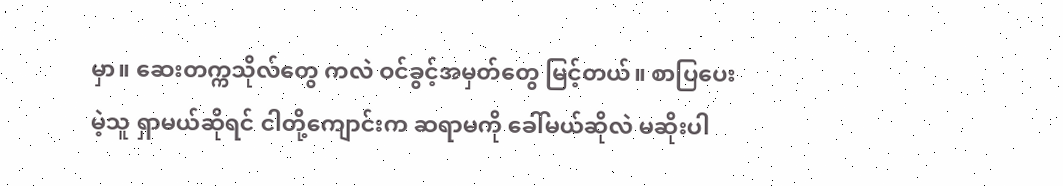မှာ။ ဆေးတက္ကသိုလ်တွေ ကလဲ ဝင်ခွင့်အမှတ်တွေ မြင့်တယ်။ စာပြပေးမဲ့သူ ရှာမယ်ဆိုရင် ငါတို့ကျောင်းက ဆရာမကို ခေါ်မယ်ဆိုလဲ မဆိုးပါ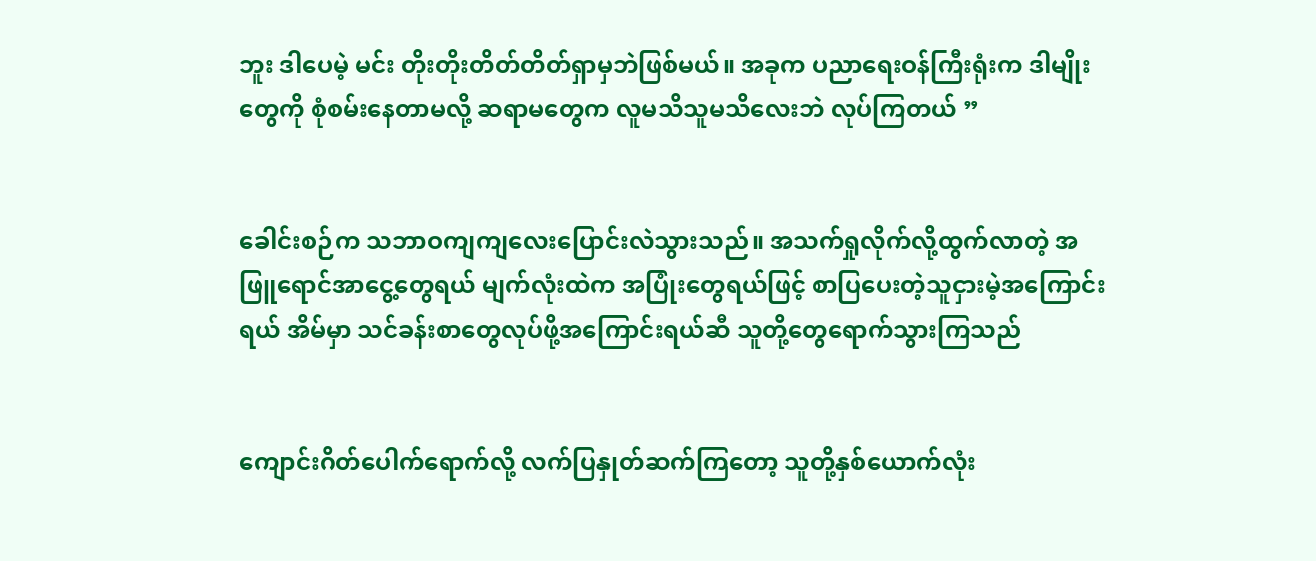ဘူး ဒါပေမဲ့ မင်း တိုးတိုးတိတ်တိတ်ရှာမှဘဲဖြစ်မယ်။ အခုက ပညာရေးဝန်ကြီးရုံးက ဒါမျိုးတွေကို စုံစမ်းနေတာမလို့ ဆရာမတွေက လူမသိသူမသိလေးဘဲ လုပ်ကြတယ် ”


ခေါင်းစဉ်က သဘာဝကျကျလေးပြောင်းလဲသွားသည်။ အသက်ရှုလိုက်လို့ထွက်လာတဲ့ အဖြူရောင်အာငွေ့တွေရယ် မျက်လုံးထဲက အပြုံးတွေရယ်ဖြင့် စာပြပေးတဲ့သူငှားမဲ့အကြောင်းရယ် အိမ်မှာ သင်ခန်းစာတွေလုပ်ဖို့အကြောင်းရယ်ဆီ သူတို့တွေရောက်သွားကြသည်


ကျောင်းဂိတ်ပေါက်ရောက်လို့ လက်ပြနှုတ်ဆက်ကြတော့ သူတို့နှစ်ယောက်လုံး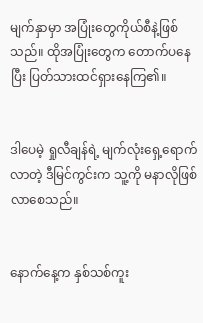မျက်နှာမှာ အပြုံးတွေကိုယ်စီနဲ့ဖြစ်သည်။ ထိုအပြုံးတွေက တောက်ပနေပြီး ပြတ်သားထင်ရှားနေကြ၏။


ဒါပေမဲ့ ရှုလီချန်ရဲ့ မျက်လုံးရှေ့ရောက်လာတဲ့ ဒီမြင်ကွင်းက သူ့ကို မနာလိုဖြစ်လာစေသည်။


နောက်နေ့က နှစ်သစ်ကူး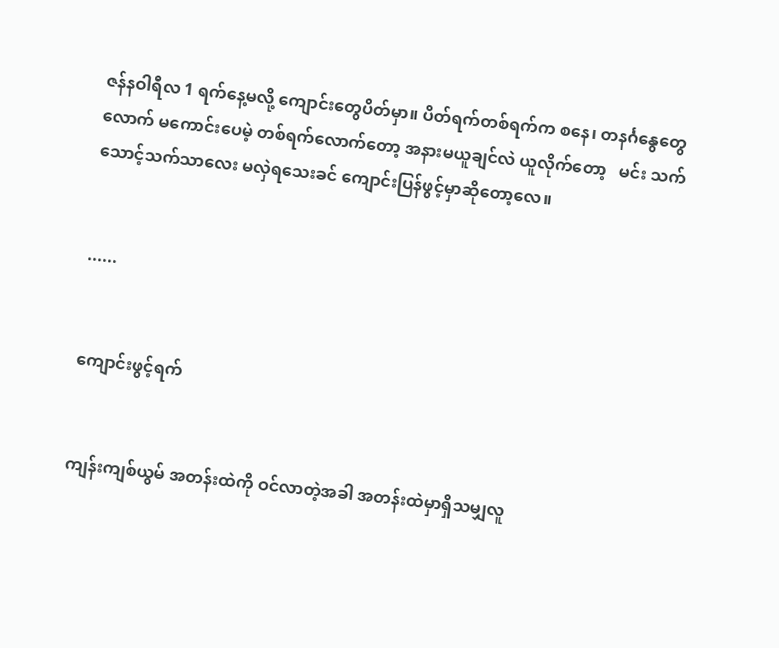ဇန်နဝါရီလ 1 ရက်နေ့မလို့ ကျောင်းတွေပိတ်မှာ။ ပိတ်ရက်တစ်ရက်က စနေ၊ တနင်္ဂနွေတွေလောက် မကောင်းပေမဲ့ တစ်ရက်လောက်တော့ အနားမယူချင်လဲ ယူလိုက်တော့   မင်း သက်သောင့်သက်သာလေး မလှဲရသေးခင် ကျောင်းပြန်ဖွင့်မှာဆိုတော့လေ။


......


ကျောင်းဖွင့်ရက်


ကျန်းကျစ်ယွမ် အတန်းထဲကို ဝင်လာတဲ့အခါ အတန်းထဲမှာရှိသမျှလူ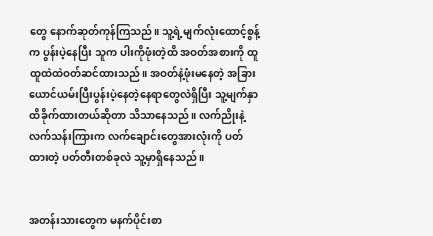တွေ နောက်ဆုတ်ကုန်ကြသည်။ သူ့ရဲ့မျက်လုံးထောင့်စွန့်က ပွန်းပဲ့နေပြီး သူက ပါးကိုဖုံးတဲ့ထိ အဝတ်အစားကို ထူထူထဲထဲဝတ်ဆင်ထားသည်။ အဝတ်နဲ့ဖုံးမနေတဲ့ အခြားယောင်ယမ်းပြီးပွန်းပဲ့နေတဲ့နေရာတွေလဲရှိပြီး သူ့မျက်နှာ ထိခိုက်ထားတယ်ဆိုတာ သိသာနေသည်။ လက်ညိုးနဲ့လက်သန်းကြားက လက်ချောင်းတွေအားလုံးကို ပတ်ထားတဲ့ ပတ်တီးတစ်ခုလဲ သူ့မှာရှိနေသည်။


အတန်းသားတွေက မနက်ပိုင်းစာ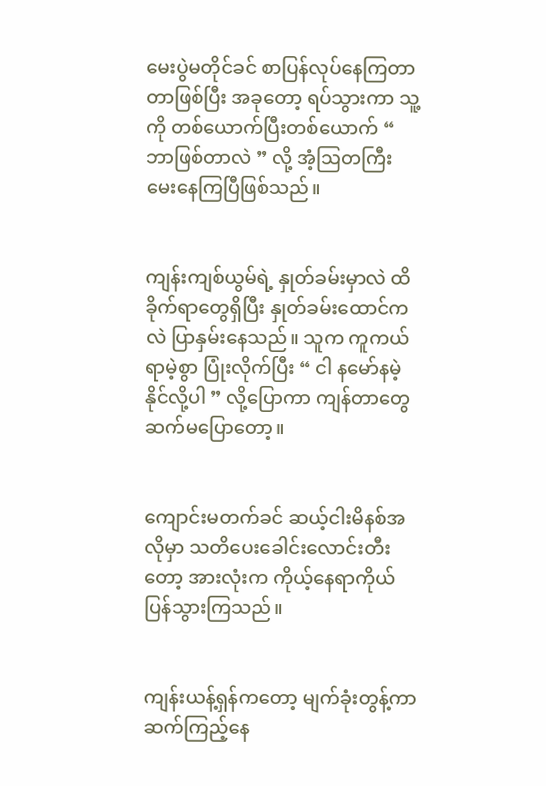မေးပွဲမတိုင်ခင် စာပြန်လုပ်နေကြတာတာဖြစ်ပြီး အခုတော့ ရပ်သွားကာ သူ့ကို တစ်ယောက်ပြီးတစ်ယောက် “ ဘာဖြစ်တာလဲ ” လို့ အံ့ဩတကြီး မေးနေကြပြီဖြစ်သည်။


ကျန်းကျစ်ယွမ်ရဲ့ နှုတ်ခမ်းမှာလဲ ထိခိုက်ရာတွေရှိပြီး နှုတ်ခမ်းထောင်ကလဲ ပြာနှမ်းနေသည်။ သူက ကူကယ်ရာမဲ့စွာ ပြုံးလိုက်ပြီး “ ငါ နမော်နမဲ့နိုင်လို့ပါ ” လို့ပြောကာ ကျန်တာတွေ ဆက်မပြောတော့။


ကျောင်းမတက်ခင် ဆယ့်ငါးမိနစ်အလိုမှာ သတိပေးခေါင်းလောင်းတီးတော့ အားလုံးက ကိုယ့်နေရာကိုယ် ပြန်သွားကြသည်။


ကျန်းယန့်ရှန်ကတော့ မျက်ခုံးတွန့်ကာ ဆက်ကြည့်နေ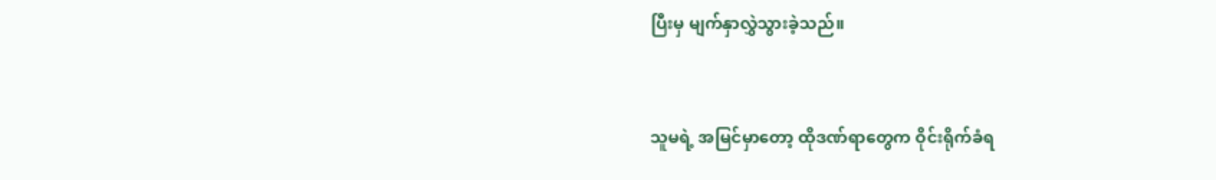ပြီးမှ မျက်နှာလွှဲသွားခဲ့သည်။


သူမရဲ့ အမြင်မှာတော့ ထိုဒဏ်ရာတွေက ဝိုင်းရိုက်ခံရ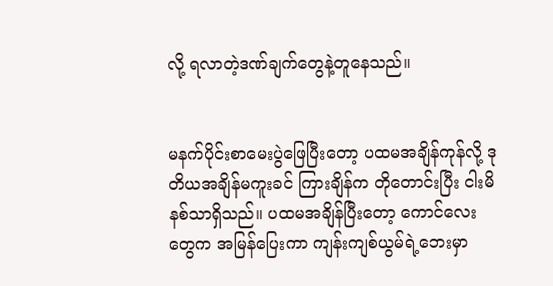လို့ ရလာတဲ့ဒဏ်ချက်တွေနဲ့တူနေသည်။


မနက်ပိုင်းစာမေးပွဲဖြေပြီးတော့ ပထမအချိန်ကုန်လို့ ဒုတိယအချိန်မကူးခင် ကြားချိန်က တိုတောင်းပြီး ငါးမိနစ်သာရှိသည်။ ပထမအချိန်ပြီးတော့ ကောင်လေးတွေက အမြန်ပြေးကာ ကျန်းကျစ်ယွမ်ရဲ့ဘေးမှာ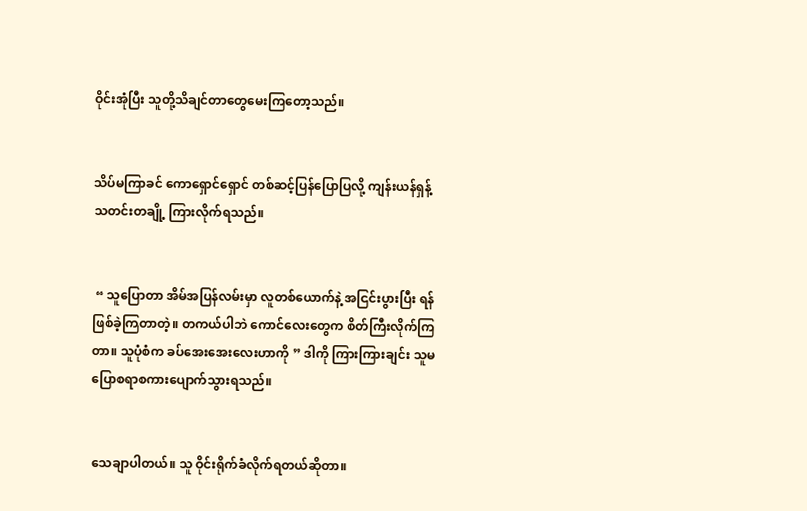ဝိုင်းအုံပြီး သူတို့သိချင်တာတွေမေးကြတော့သည်။


သိပ်မကြာခင် ကောရှောင်ရှောင် တစ်ဆင့်ပြန်ပြောပြလို့ ကျန်းယန်ရှန့် သတင်းတချို့ ကြားလိုက်ရသည်။


 “ သူပြောတာ အိမ်အပြန်လမ်းမှာ လူတစ်ယောက်နဲ့ အငြင်းပွားပြီး ရန်ဖြစ်ခဲ့ကြတာတဲ့။ တကယ်ပါဘဲ ကောင်လေးတွေက စိတ်ကြီးလိုက်ကြတာ။ သူပုံစံက ခပ်အေးအေးလေးဟာကို ” ဒါကို ကြားကြားချင်း သူမ ပြောစရာစကားပျောက်သွားရသည်။


သေချာပါတယ်။ သူ ဝိုင်းရိုက်ခံလိုက်ရတယ်ဆိုတာ။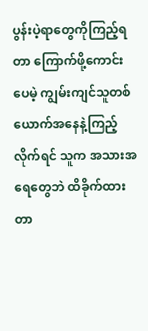ပွန်းပဲ့ရာတွေကိုကြည့်ရတာ ကြောက်ဖို့ကောင်းပေမဲ့ ကျွမ်းကျင်သူတစ်ယောက်အနေနဲ့ကြည့်လိုက်ရင် သူက အသားအရေတွေဘဲ ထိခိုက်ထားတာ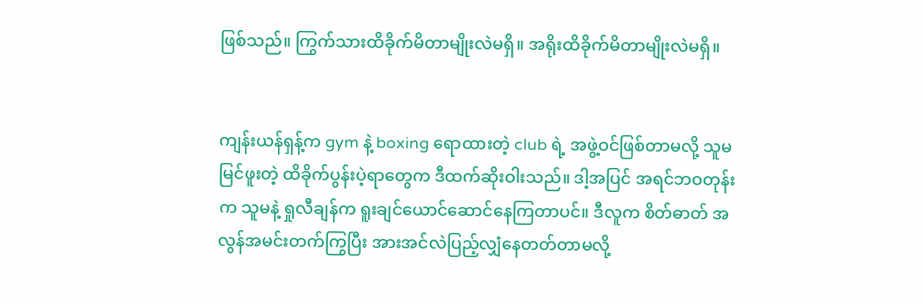ဖြစ်သည်။ ကြွက်သားထိခိုက်မိတာမျိုးလဲမရှိ။ အရိုးထိခိုက်မိတာမျိုးလဲမရှိ။


ကျန်းယန်ရှန့်က gym နဲ့ boxing ရောထားတဲ့ club ရဲ့ အဖွဲ့ဝင်ဖြစ်တာမလို့ သူမမြင်ဖူးတဲ့ ထိခိုက်ပွန်းပဲ့ရာတွေက ဒီထက်ဆိုးဝါးသည်။ ဒါ့အပြင် အရင်ဘဝတုန်းက သူမနဲ့ ရှုလီချန်က ရူးချင်ယောင်ဆောင်နေကြတာပင်။ ဒီလူက စိတ်ဓာတ် အလွန်အမင်းတက်ကြွပြီး အားအင်လဲပြည့်လျှံနေတတ်တာမလို့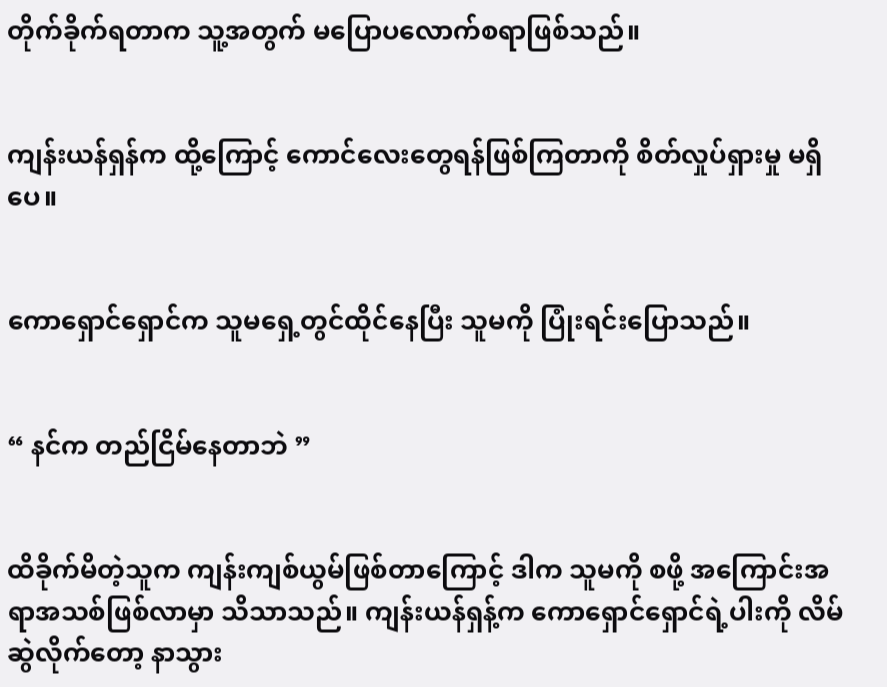တိုက်ခိုက်ရတာက သူ့အတွက် မပြောပလောက်စရာဖြစ်သည်။


ကျန်းယန်ရှန်က ထို့ကြောင့် ကောင်လေးတွေရန်ဖြစ်ကြတာကို စိတ်လှုပ်ရှားမှု မရှိပေ။


ကောရှောင်ရှောင်က သူမရှေ့တွင်ထိုင်နေပြီး သူမကို ပြုံးရင်းပြောသည်။


“ နင်က တည်ငြိမ်နေတာဘဲ ”


ထိခိုက်မိတဲ့သူက ကျန်းကျစ်ယွမ်ဖြစ်တာကြောင့် ဒါက သူမကို စဖို့ အကြောင်းအရာအသစ်ဖြစ်လာမှာ သိသာသည်။ ကျန်းယန်ရှန့်က ကောရှောင်ရှောင်ရဲ့ပါးကို လိမ်ဆွဲလိုက်တော့ နာသွား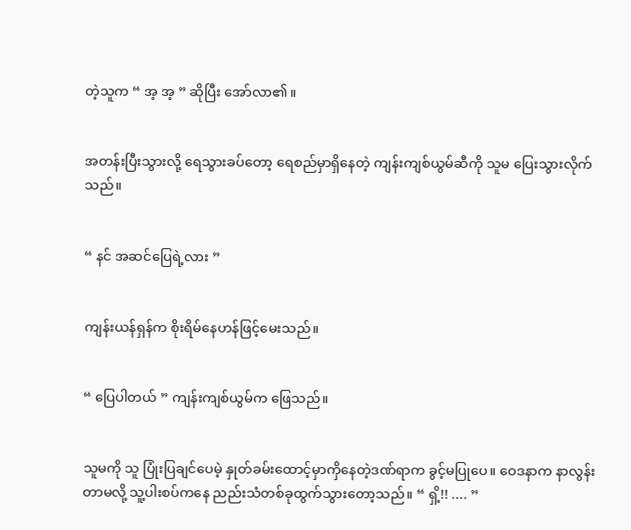တဲ့သူက “ အ့ အ့ ” ဆိုပြီး အော်လာ၏။


အတန်းပြီးသွားလို့ ရေသွားခပ်တော့ ရေစည်မှာရှိနေတဲ့ ကျန်းကျစ်ယွမ်ဆီကို သူမ ပြေးသွားလိုက်သည်။


“ နင် အဆင်ပြေရဲ့လား ”


ကျန်းယန်ရှန်က စိုးရိမ်နေဟန်ဖြင့်မေးသည်။


“ ပြေပါတယ် ” ကျန်းကျစ်ယွမ်က ဖြေသည်။


သူမကို သူ ပြုံးပြချင်ပေမဲ့ နှုတ်ခမ်းထောင့်မှာကှိနေတဲ့ဒဏ်ရာက ခွင့်မပြုပေ။ ဝေဒနာက နာလွန်းတာမလို့ သူ့ပါးစပ်ကနေ ညည်းသံတစ်ခုထွက်သွားတော့သည်။ “ ရှိ့!! .... ”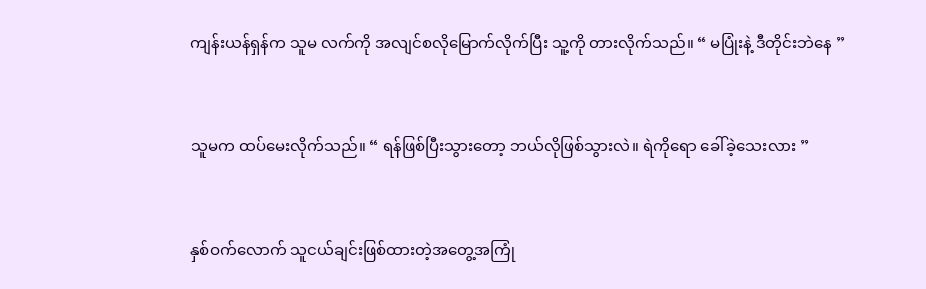ကျန်းယန်ရှန်က သူမ လက်ကို အလျင်စလိုမြောက်လိုက်ပြီး သူ့ကို တားလိုက်သည်။ “ မပြုံးနဲ့ ဒီတိုင်းဘဲနေ ”


သူမက ထပ်မေးလိုက်သည်။ “ ရန်ဖြစ်ပြီးသွားတော့ ဘယ်လိုဖြစ်သွားလဲ။ ရဲကိုရော ခေါ်ခဲ့သေးလား ”


နှစ်ဝက်လောက် သူငယ်ချင်းဖြစ်ထားတဲ့အတွေ့အကြုံ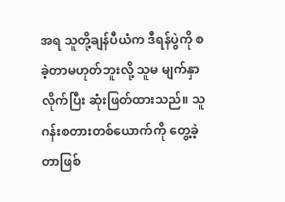အရ သူတို့ချန်ပီယံက ဒီရန်ပွဲကို စခဲ့တာမဟုတ်ဘူးလို့ သူမ မျက်နှာလိုက်ပြီး ဆုံးဖြတ်ထားသည်။ သူ ဂန်းစတားတစ်ယောက်ကို တွေ့ခဲ့တာဖြစ်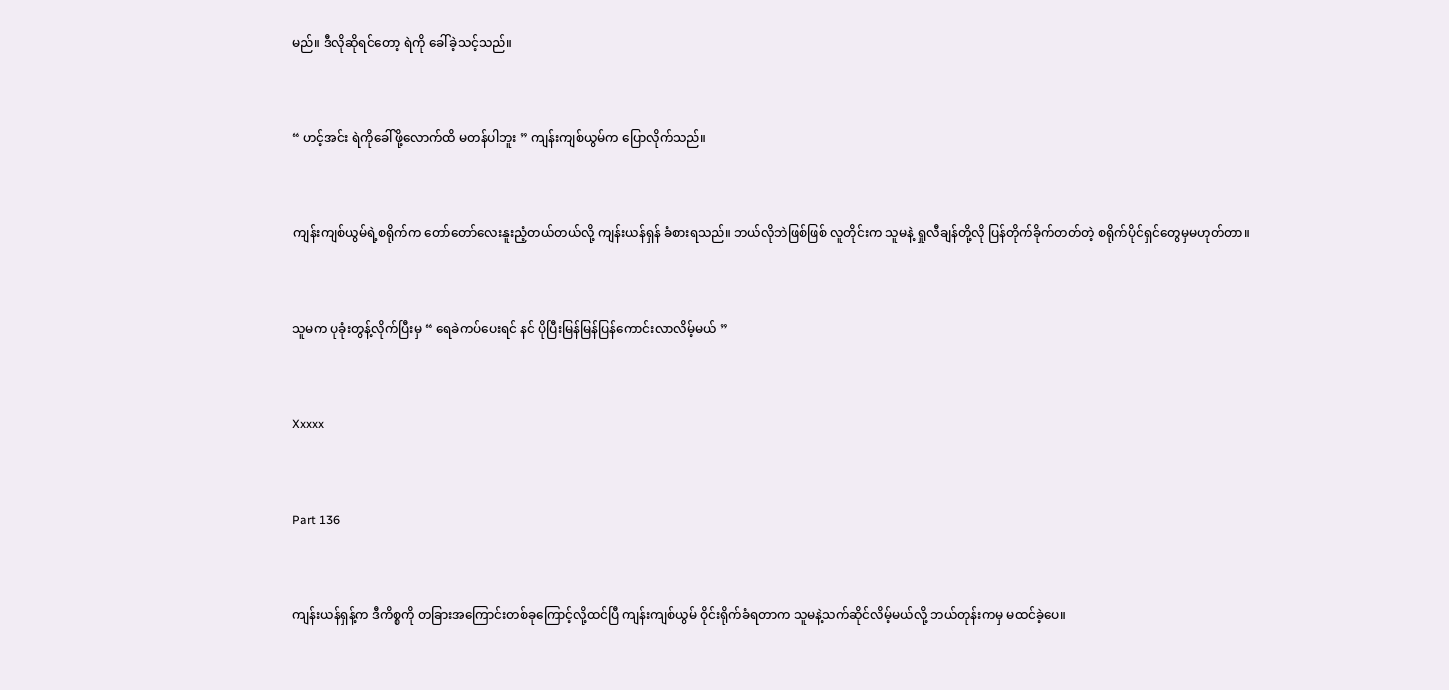မည်။ ဒီလိုဆိုရင်တော့ ရဲကို ခေါ်ခဲ့သင့်သည်။


“ ဟင့်အင်း ရဲကိုခေါ်ဖို့လောက်ထိ မတန်ပါဘူး ” ကျန်းကျစ်ယွမ်က ပြောလိုက်သည်။


ကျန်းကျစ်ယွမ်ရဲ့စရိုက်က တော်တော်လေးနူးညံ့တယ်တယ်လို့ ကျန်းယန်ရှန် ခံစားရသည်။ ဘယ်လိုဘဲဖြစ်ဖြစ် လူတိုင်းက သူမနဲ့ ရှုလီချန်တို့လို ပြန်တိုက်ခိုက်တတ်တဲ့ စရိုက်ပိုင်ရှင်တွေမှမဟုတ်တာ။


သူမက ပုခုံးတွန့်လိုက်ပြီးမှ “ ရေခဲကပ်ပေးရင် နင် ပိုပြီးမြန်မြန်ပြန်ကောင်းလာလိမ့်မယ် ”


Xxxxx


Part 136


ကျန်းယန်ရှန့်က ဒီကိစ္စကို တခြားအကြောင်းတစ်ခုကြောင့်လို့ထင်ပြီ ကျန်းကျစ်ယွမ် ဝိုင်းရိုက်ခံရတာက သူမနဲ့သက်ဆိုင်လိမ့်မယ်လို့ ဘယ်တုန်းကမှ မထင်ခဲ့ပေ။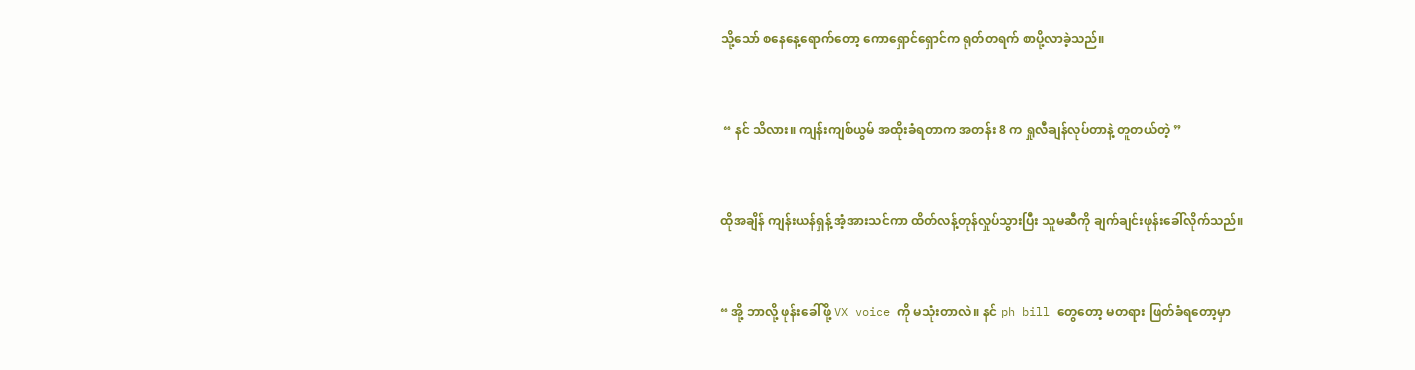သို့သော် စနေနေ့ရောက်တော့ ကောရှောင်ရှောင်က ရုတ်တရက် စာပို့လာခဲ့သည်။


 “ နင် သိလား။ ကျန်းကျစ်ယွမ် အထိုးခံရတာက အတန်း 8 က ရှုလီချန်လုပ်တာနဲ့ တူတယ်တဲ့ ”


ထိုအချိန် ကျန်းယန်ရှန့် အံ့အားသင်ကာ ထိတ်လန့်တုန်လှုပ်သွားပြီး သူမဆီကို ချက်ချင်းဖုန်းခေါ်လိုက်သည်။


“ အို့ ဘာလို့ ဖုန်းခေါ်ဖို့ VX voice ကို မသုံးတာလဲ။ နင် ph bill တွေတော့ မတရား ဖြတ်ခံရတော့မှာ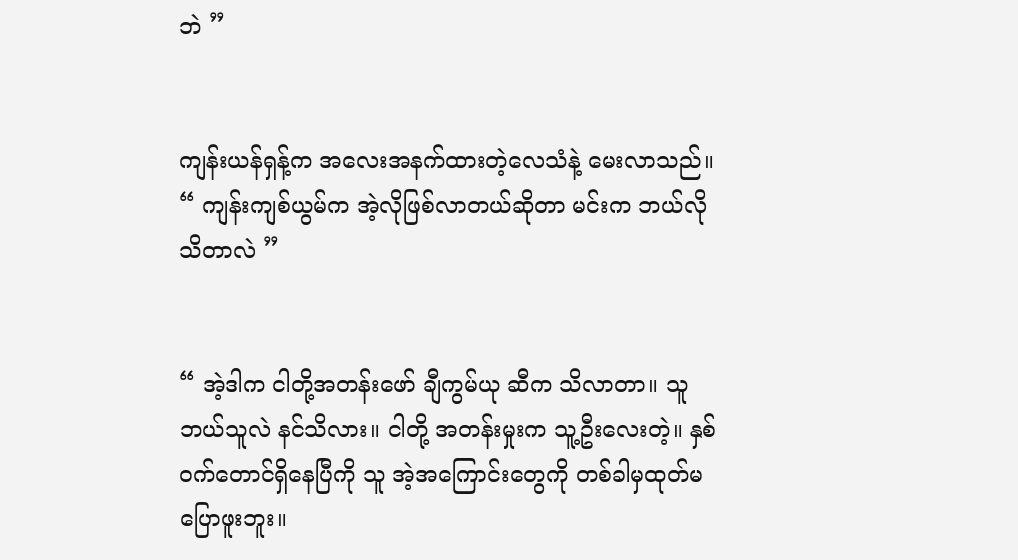ဘဲ ”


ကျန်းယန်ရှန့်က အလေးအနက်ထားတဲ့လေသံနဲ့ မေးလာသည်။ “ ကျန်းကျစ်ယွမ်က အဲ့လိုဖြစ်လာတယ်ဆိုတာ မင်းက ဘယ်လိုသိတာလဲ ”


“ အဲ့ဒါက ငါတို့အတန်းဖော် ချီကွမ်ယု ဆီက သိလာတာ။ သူဘယ်သူလဲ နင်သိလား။ ငါတို့ အတန်းမှုးက သူ့ဦးလေးတဲ့။ နှစ်ဝက်တောင်ရှိနေပြီကို သူ အဲ့အကြောင်းတွေကို တစ်ခါမှထုတ်မပြောဖူးဘူး။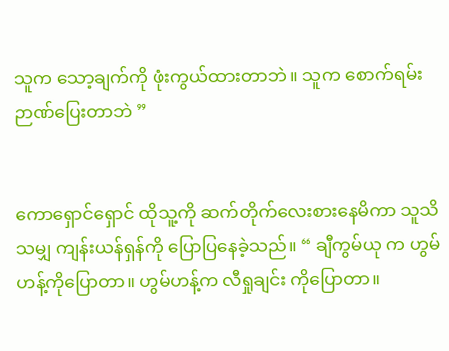သူက သော့ချက်ကို ဖုံးကွယ်ထားတာဘဲ။ သူက စောက်ရမ်း ဉာဏ်ပြေးတာဘဲ ”


ကောရှောင်ရှောင် ထိုသူ့ကို ဆက်တိုက်လေးစားနေမိကာ သူသိသမျှ ကျန်းယန်ရှန်ကို ပြော‌ပြနေခဲ့သည်။ “ ချီကွမ်ယု က ဟွမ်ဟန့်ကိုပြောတာ။ ဟွမ်ဟန့်က လီရှုချင်း ကိုပြောတာ။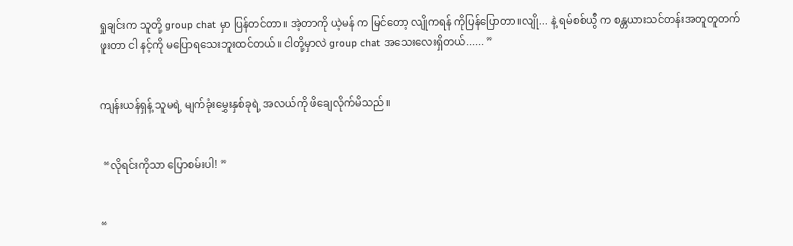ရှုချင်းက သူတို့ group chat မှာ ပြန်တင်တာ။ အဲ့တာကို ယဲ့မန် က မြင်တော့ လျိုကရန် ကိုပြန်ပြောတာ။လျို... နဲ့ ရမ်စစ်ယွီ က စန္တယားသင်တန်းအတူတူတက်ဖူးတာ ငါ နင့်ကို မပြောရသေးဘူးထင်တယ်။ ငါတို့မှာလဲ group chat အသေးလေးရှိတယ်...... ”


ကျန်းယန်ရှန့် သူမရဲ့ မျက်ခုံးမွှေးနှစ်ခုရဲ့ အလယ်ကို ဖိချေလိုက်မိသည်။


 “လိုရင်းကိုသာ ပြောစမ်းပါ! ”


“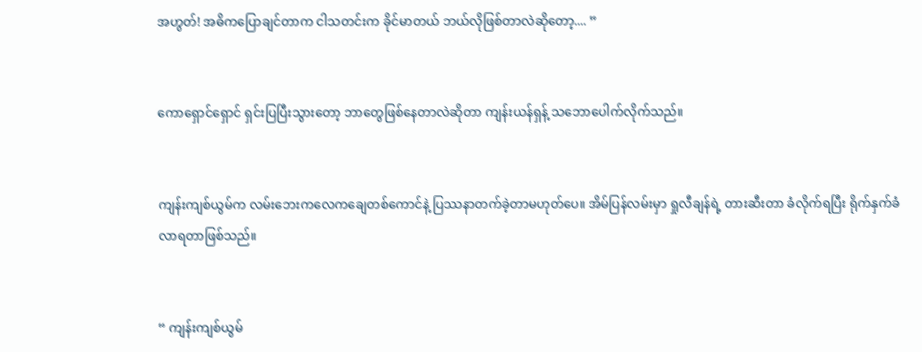အဟွတ်! အဓိကပြောချင်တာက ငါသတင်းက ခိုင်မာတယ် ဘယ်လိုဖြစ်တာလဲဆိုတော့.... ”


ကောရှောင်ရှောင် ရှင်းပြပြီးသွားတော့ ဘာတွေဖြစ်နေတာလဲဆိုတာ ကျန်းယန်ရှန့် သဘောပေါက်လိုက်သည်။


ကျန်းကျစ်ယွမ်က လမ်းဘေးကလေကချေတစ်ကောင်နဲ့ ပြဿနာတက်ခဲ့တာမဟုတ်ပေ။ အိမ်ပြန်လမ်းမှာ ရှုလီချန်ရဲ့ တားဆီးတာ ခံလိုက်ရပြီး ရိုက်နှက်ခံလာရတာဖြစ်သည်။


“ ကျန်းကျစ်ယွမ်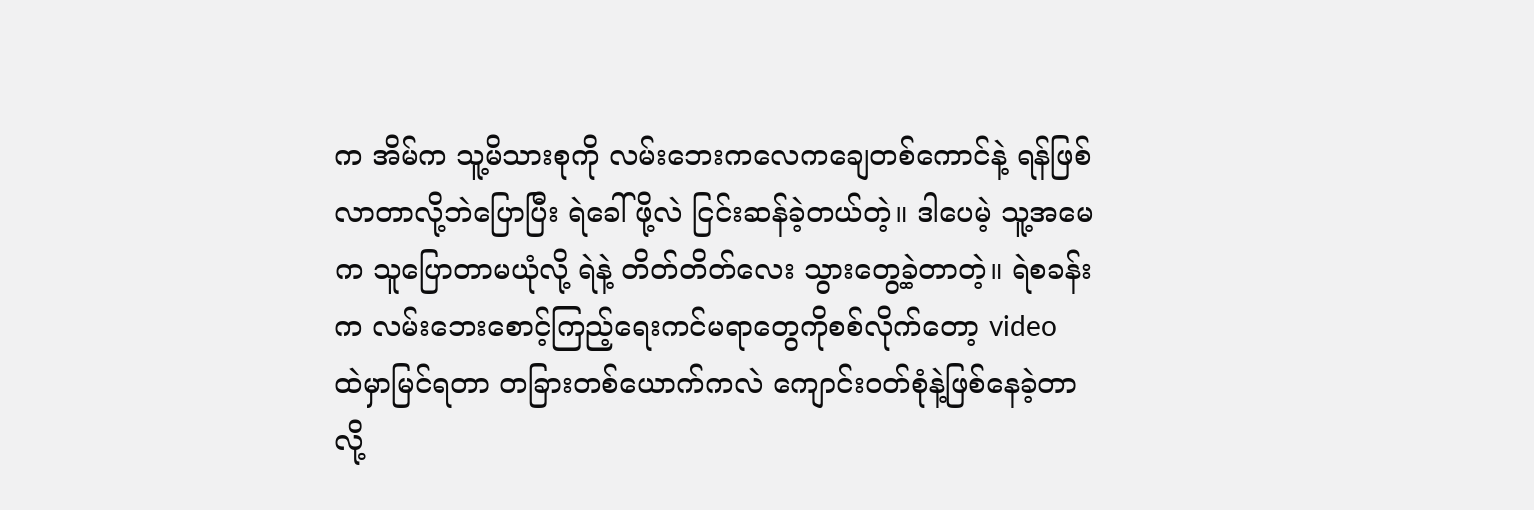က အိမ်က သူ့မိသားစုကို လမ်းဘေးကလေကချေတစ်ကောင်နဲ့ ရန်ဖြစ်လာတာလို့ဘဲပြောပြီး ရဲခေါ်ဖို့လဲ ငြင်းဆန်ခဲ့တယ်တဲ့။ ဒါပေမဲ့ သူ့အမေက သူပြောတာမယုံလို့ ရဲနဲ့ တိတ်တိတ်လေး သွားတွေ့ခဲ့တာတဲ့။ ရဲစခန်းက လမ်းဘေးစောင့်ကြည့်ရေးကင်မရာတွေကိုစစ်လိုက်တော့ video ထဲမှာမြင်ရတာ တခြားတစ်ယောက်ကလဲ ကျောင်းဝတ်စုံနဲ့ဖြစ်နေခဲ့တာလို့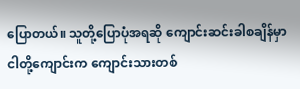ပြောတယ်။ သူတို့ပြောပုံအရဆို ကျောင်းဆင်းခါစချိန်မှာ ငါတို့ကျောင်းက ကျောင်းသားတစ်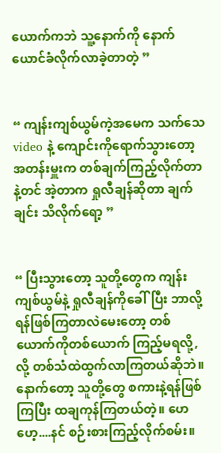ယောက်ကဘဲ သူ့နောက်ကို နောက်ယောင်ခံလိုက်လာခဲ့တာတဲ့ ”


“ ကျန်းကျစ်ယွမ်ကဲ့အမေက သက်သေ video နဲ့ ကျောင်းကိုရောက်သွားတော့ အတန်းမှူးက တစ်ချက်ကြည့်လိုက်တာနဲ့တင် အဲ့တာက ရှုလီချန်ဆိုတာ ချက်ချင်း သိလိုက်ရော့ ”


“ ပြီးသွားတော့ သူတို့တွေက ကျန်းကျစ်ယွမ်နဲ့ ရှုလီချန်ကိုခေါ်ပြီး ဘာလို့ရန်ဖြစ်ကြတာလဲမေးတော့ တစ်ယောက်ကိုတစ်ယောက် ကြည့်မရလို့,လို့ တစ်သံထဲထွက်လာကြတယ်ဆိုဘဲ။ နောက်တော့ သူတို့တွေ စကားနဲ့ရန်ဖြစ်ကြပြီး ထချကုန်ကြတယ်တဲ့။ ဟေဟေ့....နင် စဉ်းစားကြည့်လိုက်စမ်း။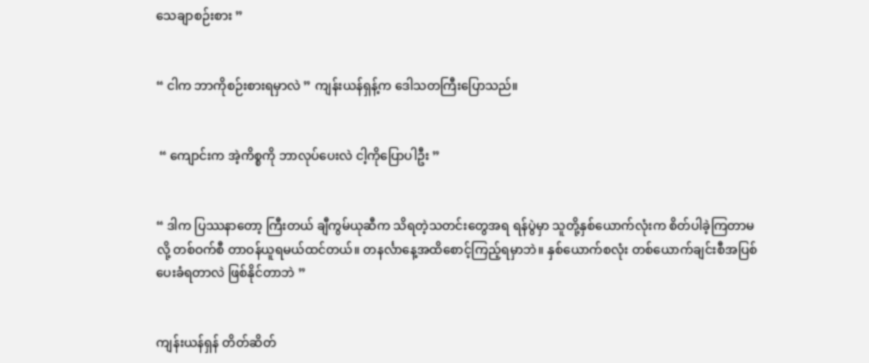သေချာစဉ်းစား ”


“ ငါက ဘာကိုစဉ်းစားရမှာလဲ ” ကျန်းယန်ရှန့်က ဒေါသတကြီးပြောသည်။


 “ ကျောင်းက အဲ့ကိစ္စကို ဘာလုပ်ပေးလဲ ငါ့ကိုပြောပါဦး ”


“ ဒါက ပြဿနာတော့ ကြီးတယ် ချီကွမ်ယုဆီက သိရတဲ့သတင်းတွေအရ ရန်ပွဲမှာ သူတို့နှစ်ယောက်လုံးက စိတ်ပါခဲ့ကြတာမလို့ တစ်ဝက်စီ တာဝန်ယူရမယ်ထင်တယ်။ တနင်္လာနေ့အထိစောင့်ကြည့်ရမှာဘဲ။ နှစ်ယောက်စလုံး တစ်ယောက်ချင်းစီအပြစ်ပေးခံရတာလဲ ဖြစ်နိုင်တာဘဲ ”


ကျန်းယန်ရှန် တိတ်ဆိတ်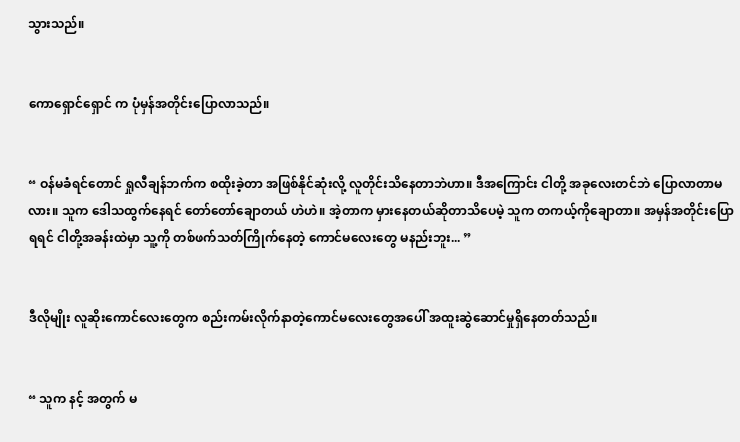သွားသည်။


ကောရှောင်ရှောင် က ပုံမှန်အတိုင်းပြောလာသည်။


“ ဝန်မခံရင်တောင် ရှုလီချန်ဘက်က စထိုးခဲ့တာ အဖြစ်နိုင်ဆုံးလို့ လူတိုင်းသိနေတာဘဲဟာ။ ဒီအကြောင်း ငါတို့ အခုလေးတင်ဘဲ ပြောလာတာမလား။ သူက ဒေါသထွက်နေရင် တော်တော်ချောတယ် ဟဲဟဲ။ အဲ့တာက မှားနေတယ်ဆိုတာသိပေမဲ့ သူက တကယ့်ကိုချောတာ။ အမှန်အတိုင်းပြောရရင် ငါတို့အခန်းထဲမှာ သူ့ကို တစ်ဖက်သတ်ကြိုက်နေတဲ့ ကောင်မလေးတွေ မနည်းဘူး... ”


ဒီလိုမျိုး လူဆိုးကောင်လေးတွေက စည်းကမ်းလိုက်နာတဲ့ကောင်မလေးတွေအပေါ် အထူးဆွဲဆောင်မှုရှိနေတတ်သည်။


“ သူက နင့် အတွက် မ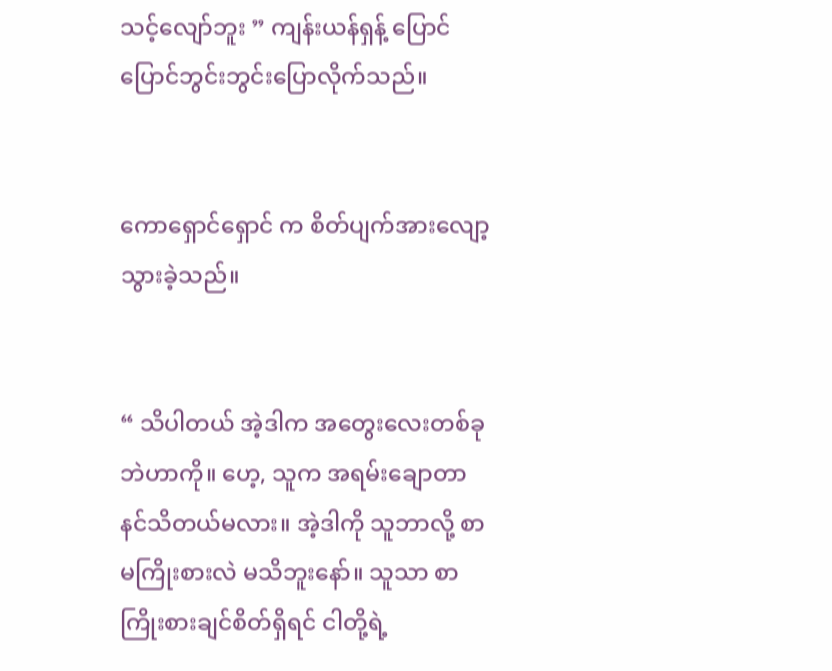သင့်လျော်ဘူး ” ကျန်းယန်ရှန့် ပြောင်ပြောင်ဘွင်းဘွင်းပြောလိုက်သည်။


ကောရှောင်ရှောင် က စိတ်ပျက်အားလျော့သွားခဲ့သည်။


“ သိပါတယ် အဲ့ဒါက အတွေးလေးတစ်ခုဘဲဟာကို။ ဟေ့, သူက အရမ်းချောတာ နင်သိတယ်မလား။ အဲ့ဒါကို သူဘာလို့ စာမကြိုးစားလဲ မသိဘူးနော်။ သူသာ စာကြိုးစားချင်စိတ်ရှိရင် ငါတို့ရဲ့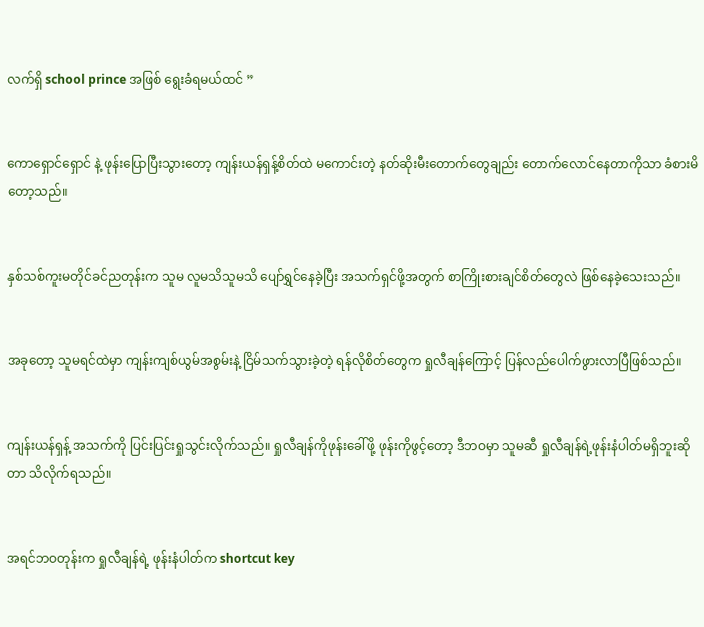လက်ရှိ school prince အဖြစ် ရွေးခံရမယ်ထင် ”


ကောရှောင်ရှောင် နဲ့ ဖုန်းပြောပြီးသွားတော့ ကျန်းယန်ရှန့်စိတ်ထဲ မကောင်းတဲ့ နတ်ဆိုးမီးတောက်တွေချည်း တောက်လောင်နေတာကိုသာ ခံစားမိတော့သည်။


နှစ်သစ်ကူးမတိုင်ခင်ညတုန်းက သူမ လူမသိသူမသိ ပျော်ရွှင်နေခဲ့ပြီး အသက်ရှင်ဖို့အတွက် စာကြိုးစားချင်စိတ်တွေလဲ ဖြစ်နေခဲ့သေးသည်။


အခုတော့ သူမရင်ထဲမှာ ကျန်းကျစ်ယွမ်အစွမ်းနဲ့ ငြိမ်သက်သွားခဲ့တဲ့ ရန်လိုစိတ်တွေက ရှုလီချန်ကြောင့် ပြန်လည်ပေါက်ဖွားလာပြီဖြစ်သည်။


ကျန်းယန်ရှန့် အသက်ကို ပြင်းပြင်းရှုသွင်းလိုက်သည်။ ရှုလီချန်ကိုဖုန်းခေါ်ဖို့ ဖုန်းကိုဖွင့်တော့ ဒီဘဝမှာ သူမဆီ ရှုလီချန်ရဲ့ဖုန်းနံပါတ်မရှိဘူးဆိုတာ သိလိုက်ရသည်။


အရင်ဘဝတုန်းက ရှုလီချန်ရဲ့ ဖုန်းနံပါတ်က shortcut key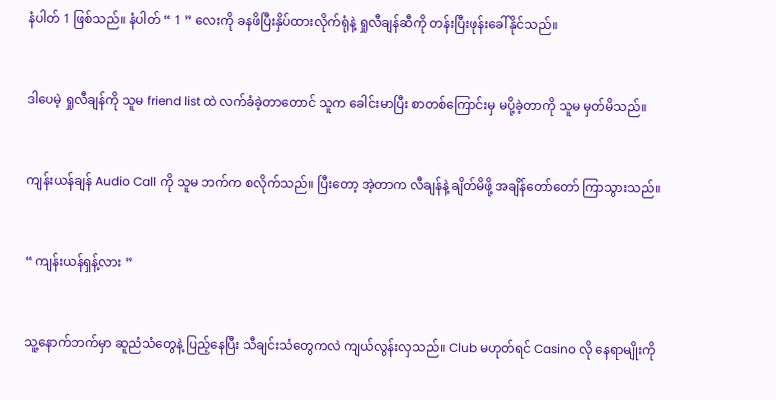နံပါတ် 1 ဖြစ်သည်။ နံပါတ် “ 1 ” လေးကို ခနဖိပြီးနှိပ်ထားလိုက်ရုံနဲ့ ရှုလီချန်‌ဆီကို တန်းပြီးဖုန်းခေါ်နိုင်သည်။


ဒါပေမဲ့ ရှုလီချန်ကို သူမ friend list ထဲ လက်ခံခဲ့တာတောင် သူက ခေါင်းမာပြီး စာတစ်ကြောင်းမှ မပို့ခဲ့တာကို သူမ မှတ်မိသည်။


ကျန်းယန်ချန် Audio Call ကို သူမ ဘက်က စလိုက်သည်။ ပြီးတော့ အဲ့တာက လီချန်နဲ့ ချိတ်မိဖို့ အချိန်တော်တော် ကြာသွားသည်။


“ ကျန်းယန်ရှန့်လား ”


သူ့နောက်ဘက်မှာ ဆူညံသံတွေနဲ့ ပြည့်နေပြီး သီချင်းသံတွေကလဲ ကျယ်လွန်းလှသည်။ Club မဟုတ်ရင် Casino လို နေရာမျိုးကို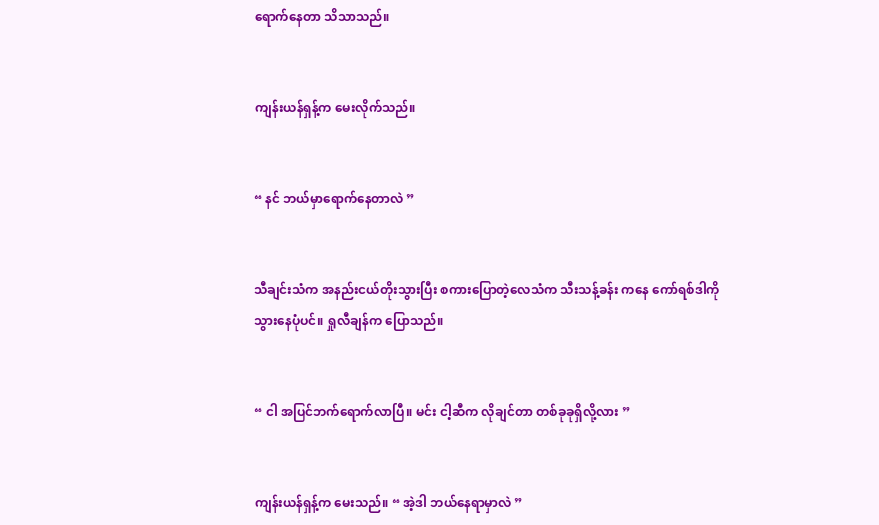ရောက်နေတာ သိသာသည်။


ကျန်းယန်ရှန့်က မေးလိုက်သည်။


“ နင် ဘယ်မှာရောက်နေတာလဲ ”


သီချင်းသံက အနည်းငယ်တိုးသွားပြီး စ‌ကားပြောတဲ့လေသံက သီးသန့်ခန်း ကနေ ကော်ရစ်ဒါကို သွားနေပုံပင်။ ရှုလီချန်က ပြောသည်။


“ ငါ အပြင်ဘက်ရောက်လာပြီ။ မင်း ငါ့ဆီက လိုချင်တာ တစ်ခုခုရှိလို့လား ”


ကျန်းယန်ရှန့်က မေးသည်။ “ အဲ့ဒါ ဘယ်နေရာမှာလဲ ”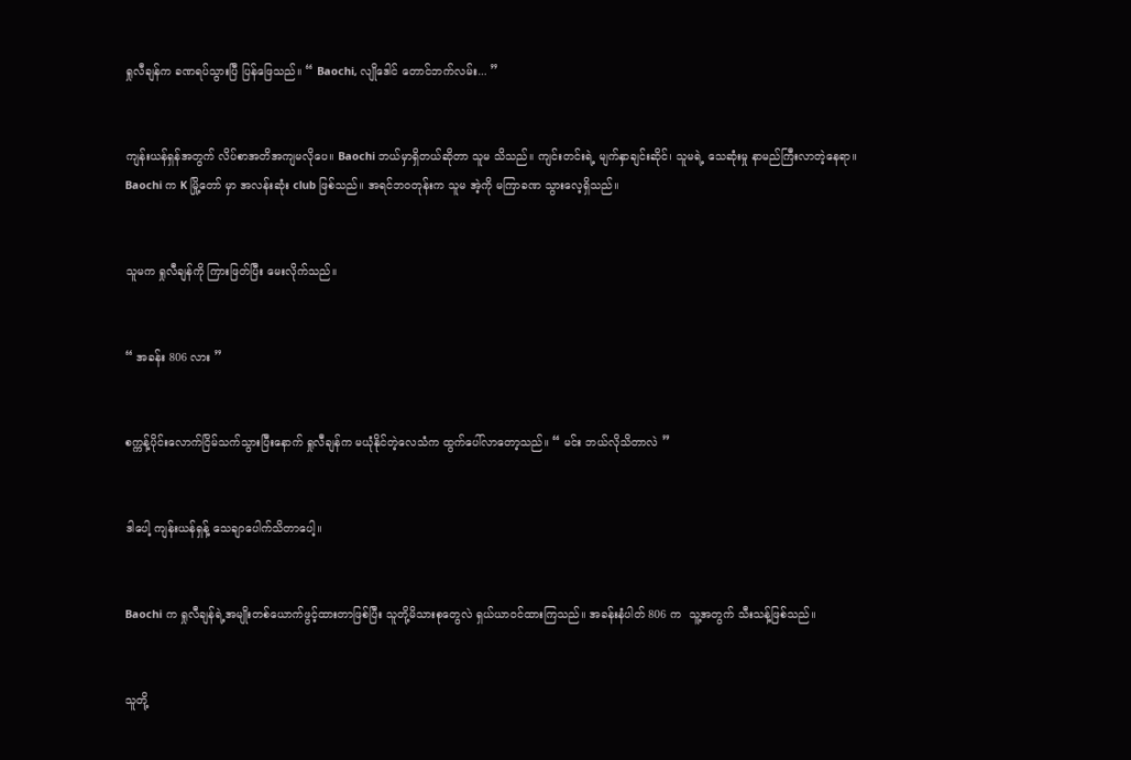ရှုလီချန်က ခဏရပ်သွားပြီ ပြန်ဖြေသည်။ “ Baochi, လျိုဒေါင် တောင်ဘက်လမ်း... ”


ကျန်းယန်ရှန်အတွက် လိပ်စာအတိအကျမလိုပေ။ Baochi ဘယ်မှာရှိတယ်ဆိုတာ သူမ သိသည်။ ကျင်းတင်းရဲ့ မျက်နှာချင်းဆိုင်၊ သူမရဲ့ သေဆုံးမှု နာမည်ကြီးလာတဲ့နေရာ။ Baochi က K မြို့တော် မှာ အလန်းဆုံး club ဖြစ်သည်။ အရင်ဘဝတုန်းက သူမ အဲ့ကို မကြာခဏ သွားလေ့ရှိသည်။


သူမက ရှုလီချန်ကို ကြားဖြတ်ပြီး မေးလိုက်သည်။


“ အခန်း 806 လား ”


စက္ကန့်ပိုင်းလောက်ငြိမ်သက်သွားပြီးနောက် ရှုလီချန်က မယုံနိုင်တဲ့လေသံက ထွက်ပေါ်လာတော့သည်။ “ မင်း ဘယ်လိုသိတာလဲ ”


ဒါပေါ့ ကျန်းယန်ရှန့် သေချာပေါက်သိတာပေါ့။


Baochi က ရှုလီချန်ရဲ့အမျိုးတစ်ယောက်ဖွင့်ထားတာဖြစ်ပြီး သူတို့မိသားစုတွေလဲ ရှယ်ယာဝင်ထားကြသည်။ အခန်းနံပါတ် 806 က  သူ့အတွက် သီးသန့်ဖြစ်သည်။


သူတို့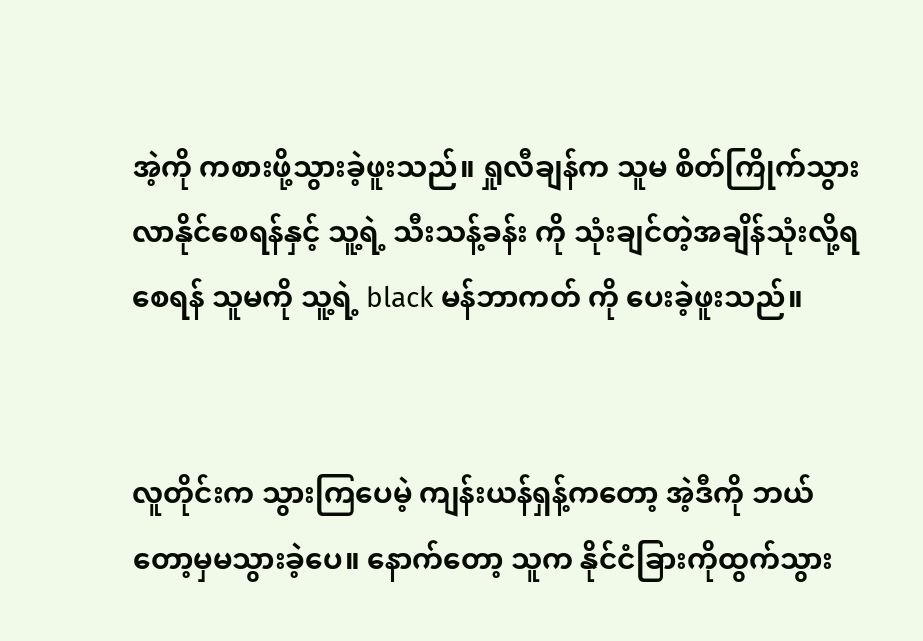အဲ့ကို ‌ကစားဖို့သွားခဲ့ဖူးသည်။ ရှုလီချန်က သူမ စိတ်ကြိုက်သွားလာနိုင်စေရန်နှင့် သူ့ရဲ့ သီးသန့်ခန်း ကို သုံးချင်တဲ့အချိန်သုံးလို့ရစေရန် သူမကို သူ့ရဲ့ black မန်ဘာကတ် ကို ပေးခဲ့ဖူးသည်။


လူတိုင်းက သွားကြပေမဲ့ ကျန်းယန်ရှန့်ကတော့ အဲ့ဒီကို ဘယ်တော့မှမသွားခဲ့ပေ။ နောက်တော့ သူက နိုင်ငံခြားကိုထွက်သွား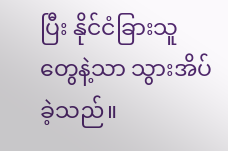ပြီး နိုင်ငံခြားသူတွေနဲ့သာ သွားအိပ်ခဲ့သည်။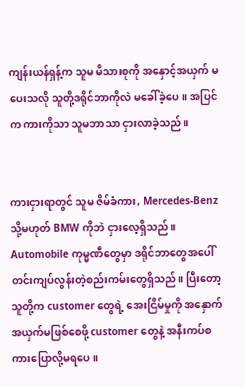ကျန်းယန်ရှန့်က သူမ မိသားစုကို အနှောင့်အယှက် မပေးသလို သူတို့ဒရိုင်ဘာကိုလဲ မခေါ်ခဲ့ပေ။ အပြင်က ကားကိုသာ သူမဘာသာ ငှားလာခဲ့သည်။


ကားငှားရာတွင် သူမ ဇိမ်ခံကား, Mercedes-Benz သို့မဟုတ် BMW ကိုဘဲ ငှားလေ့ရှိသည်။ Automobile ကုမ္မဏီတွေမှာ ဒရိုင်ဘာတွေအပေါ်တင်းကျပ်လွန်းတဲ့စည်းကမ်းတွေရှိသည်။ ပြီးတော့ သူတို့က customer တွေရဲ့ အေးငြိမ်မှုကို အနှောက်အယှက်မဖြစ်စေဖို့ customer တွေနဲ့ အနီးကပ်စကားပြောလို့မရပေ။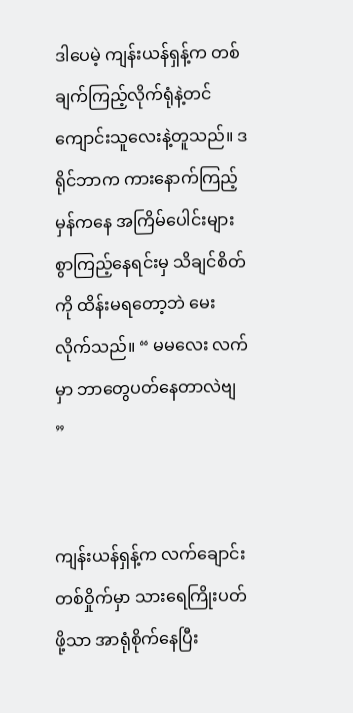ဒါပေမဲ့ ကျန်းယန်ရှန့်က တစ်ချက်ကြည့်လိုက်ရုံနဲ့တင် ကျောင်းသူလေးနဲ့တူသည်။ ဒရိုင်ဘာက ကားနောက်ကြည့်မှန်ကနေ အကြိမ်ပေါင်းများစွာကြည့်နေရင်းမှ သိချင်စိတ်ကို ထိန်းမရတော့ဘဲ မေးလိုက်သည်။ “ မမလေး လက်မှာ ဘာတွေပတ်နေတာလဲဗျ ”


ကျန်းယန်ရှန့်က လက်ချောင်းတစ်ဝှိုက်မှာ သားရေကြိုးပတ်ဖို့သာ အာရုံစိုက်နေပြီး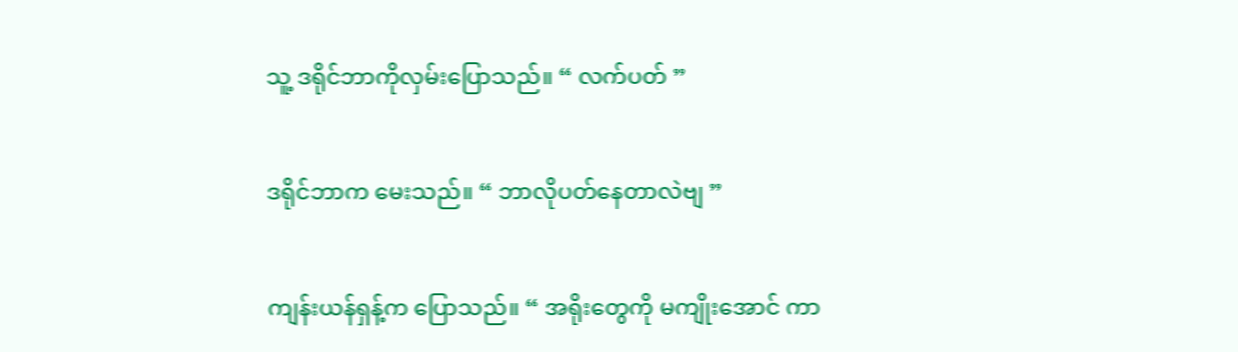သူ့ ဒရိုင်ဘာကိုလှမ်းပြောသည်။ “ လက်ပတ် ”


ဒရိုင်ဘာက မေးသည်။ “ ဘာလိုပတ်နေတာလဲဗျ ”


ကျန်းယန်ရှန့်က ပြောသည်။ “ အရိုးတွေကို မကျိုးအောင် ကာ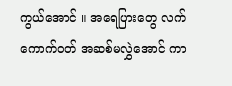ကွယ်‌အောင် ။ အရေပြားတွေ လက်ကောက်ဝတ် အဆစ်မလွှဲအောင် ကာ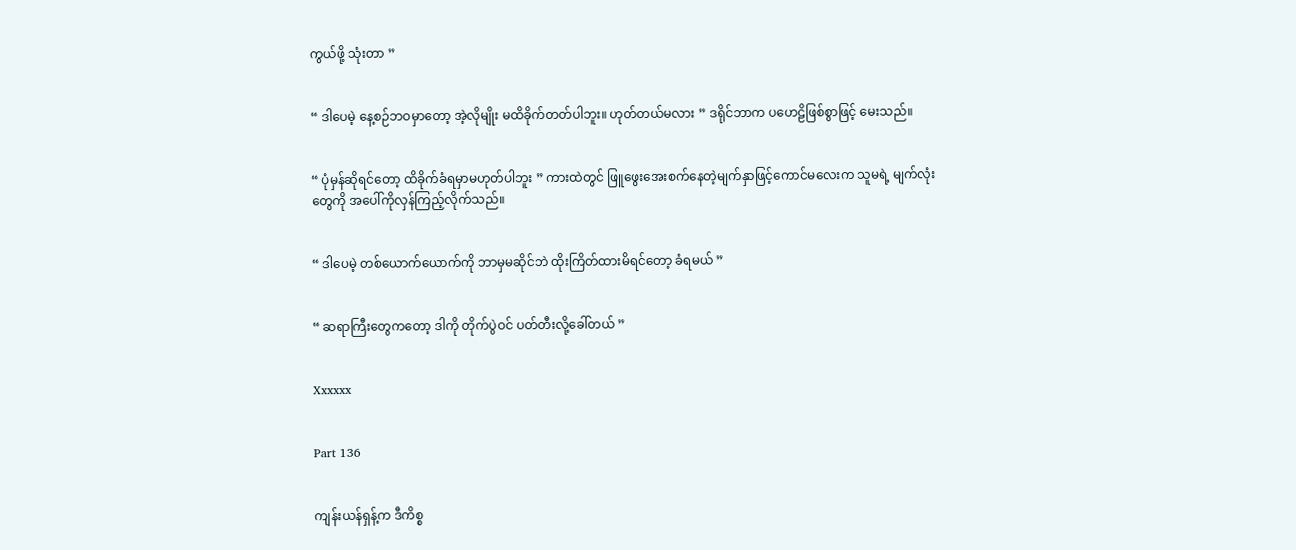ကွယ်ဖို့ သုံးတာ ”


“ ဒါပေမဲ့ နေ့စဉ်ဘဝမှာတော့ အဲ့လိုမျိုး မထိခိုက်တတ်ပါဘူး။ ဟုတ်တယ်မလား ” ဒရိုင်ဘာက ပဟေဠိဖြစ်စွာဖြင့် မေးသည်။


“ ပုံမှန်ဆိုရင်တော့ ထိခိုက်ခံရမှာမဟုတ်ပါဘူး ” ကားထဲတွင် ဖြူဖွေးအေးစက်နေတဲ့မျက်နှာဖြင့်ကောင်မလေးက သူမရဲ့ မျက်လုံးတွေကို အပေါ်ကိုလှန်ကြည့်လိုက်သည်။


“ ဒါပေမဲ့ တစ်ယောက်ယောက်ကို ဘာမှမဆိုင်ဘဲ ထိုးကြိတ်ထားမိရင်တော့ ခံရမယ် ”


“ ဆရာကြီးတွေကတော့ ဒါကို တိုက်ပွဲဝင် ပတ်တီးလို့ခေါ်တယ် ”


Xxxxxx


Part 136


ကျန်းယန်ရှန့်က ဒီကိစ္စ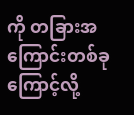ကို တခြားအကြောင်းတစ်ခုကြောင့်လို့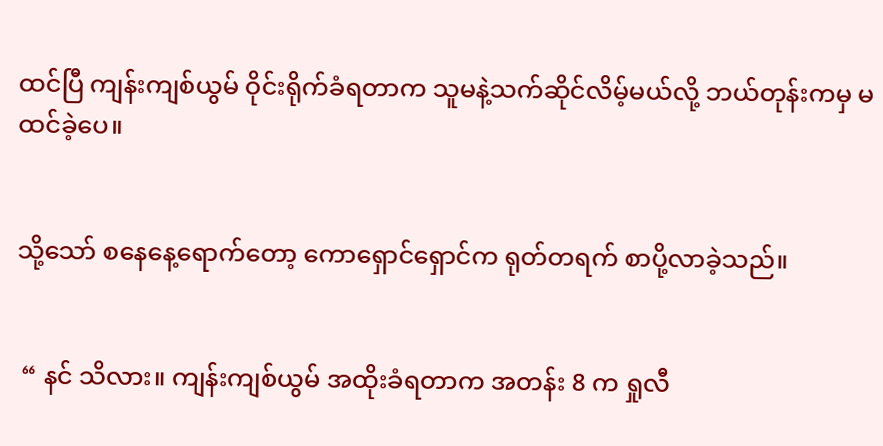ထင်ပြီ ကျန်းကျစ်ယွမ် ဝိုင်းရိုက်ခံရတာက သူမနဲ့သက်ဆိုင်လိမ့်မယ်လို့ ဘယ်တုန်းကမှ မထင်ခဲ့ပေ။


သို့သော် စနေနေ့ရောက်တော့ ကောရှောင်ရှောင်က ရုတ်တရက် စာပို့လာခဲ့သည်။


 “ နင် သိလား။ ကျန်းကျစ်ယွမ် အထိုးခံရတာက အတန်း 8 က ရှုလီ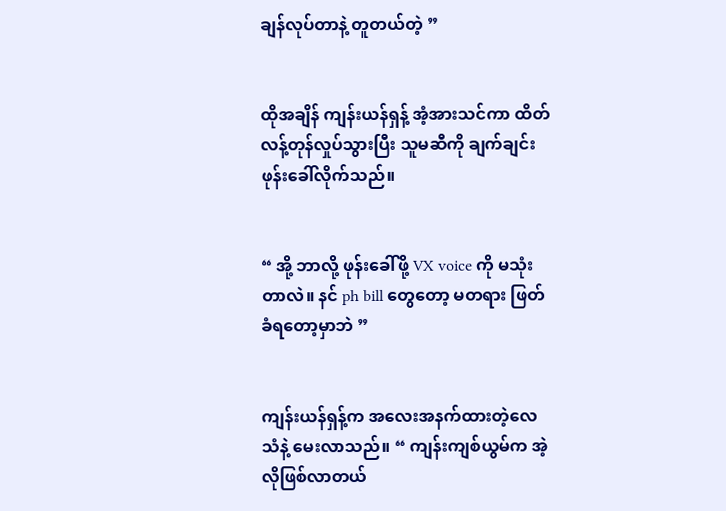ချန်လုပ်တာနဲ့ တူတယ်တဲ့ ”


ထိုအချိန် ကျန်းယန်ရှန့် အံ့အားသင်ကာ ထိတ်လန့်တုန်လှုပ်သွားပြီး သူမဆီကို ချက်ချင်းဖုန်းခေါ်လိုက်သည်။


“ အို့ ဘာလို့ ဖုန်းခေါ်ဖို့ VX voice ကို မသုံးတာလဲ။ နင် ph bill တွေတော့ မတရား ဖြတ်ခံရတော့မှာဘဲ ”


ကျန်းယန်ရှန့်က အလေးအနက်ထားတဲ့လေသံနဲ့ မေးလာသည်။ “ ကျန်းကျစ်ယွမ်က အဲ့လိုဖြစ်လာတယ်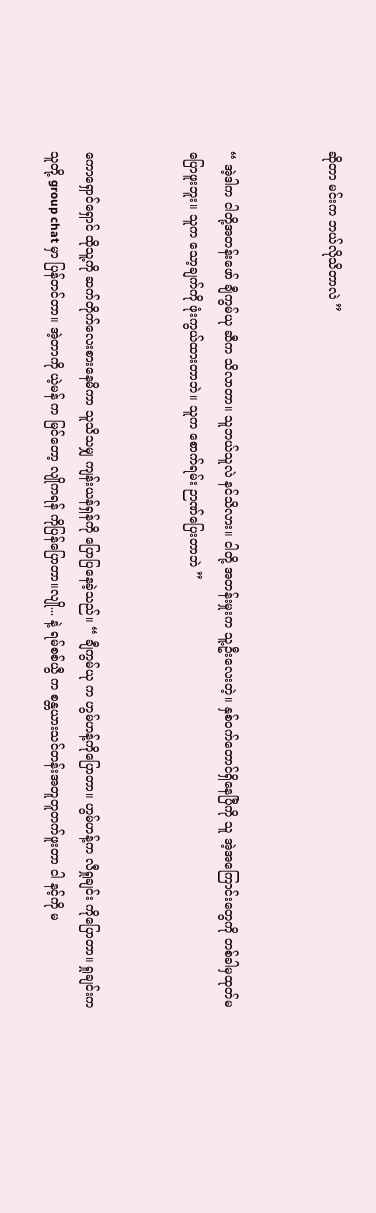ဆိုတာ မင်းက ဘယ်လိုသိတာလဲ ”


“ အဲ့ဒါက ငါတို့အတန်းဖော် ချီကွမ်ယု ဆီက သိလာတာ။ သူဘယ်သူလဲ နင်သိလား။ ငါတို့ အတန်းမှုးက သူ့ဦးလေးတဲ့။ နှစ်ဝက်တောင်ရှိနေပြီကို သူ အဲ့အကြောင်းတွေကို တစ်ခါမှထုတ်မပြောဖူးဘူး။ သူက သော့ချက်ကို ဖုံးကွယ်ထားတာဘဲ။ သူက စောက်ရမ်း ဉာဏ်ပြေးတာဘဲ ”


ကောရှောင်ရှောင် ထိုသူ့ကို ဆက်တိုက်လေးစားနေမိကာ သူသိသမျှ ကျန်းယန်ရှန်ကို ပြော‌ပြနေခဲ့သည်။ “ ချီကွမ်ယု က ဟွမ်ဟန့်ကိုပြောတာ။ ဟွမ်ဟန့်က လီရှုချင်း ကိုပြောတာ။ ရှုချင်းက သူတို့ group chat မှာ ပြန်တင်တာ။ အဲ့တာကို ယဲ့မန် က မြင်တော့ လျိုကရန် ကိုပြန်ပြောတာ။လျို... နဲ့ ရမ်စစ်ယွီ က စန္တယားသင်တန်းအတူတူတက်ဖူးတာ ငါ နင့်ကို မ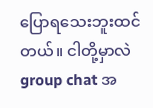ပြောရသေးဘူးထင်တယ်။ ငါတို့မှာလဲ group chat အ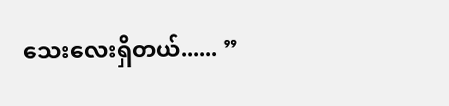သေးလေးရှိတယ်...... ”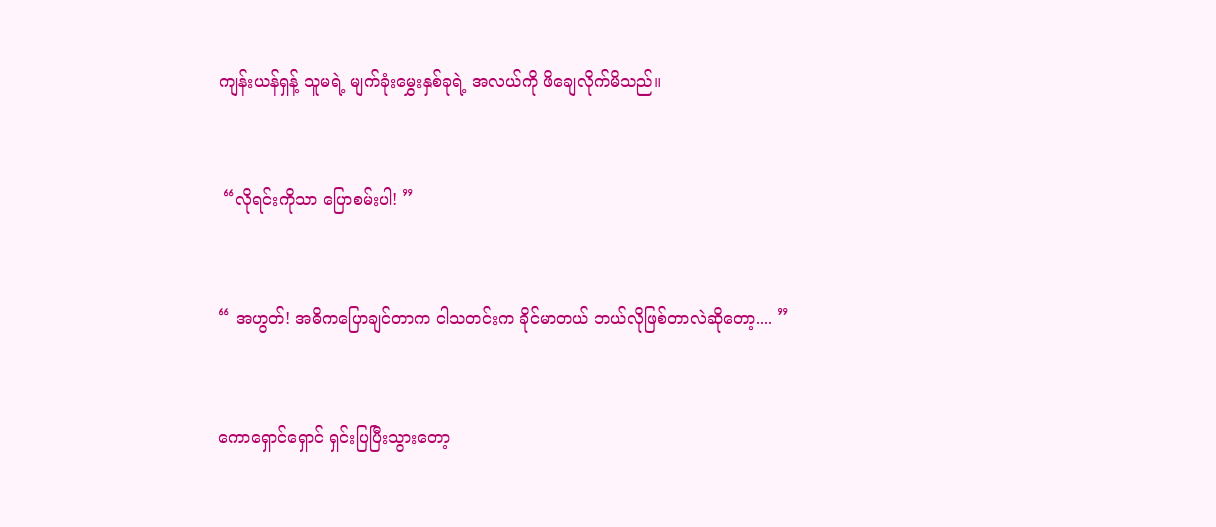ကျန်းယန်ရှန့် သူမရဲ့ မျက်ခုံးမွှေးနှစ်ခုရဲ့ အလယ်ကို ဖိချေလိုက်မိသည်။


 “လိုရင်းကိုသာ ပြောစမ်းပါ! ”


“ အဟွတ်! အဓိကပြောချင်တာက ငါသတင်းက ခိုင်မာတယ် ဘယ်လိုဖြစ်တာလဲဆိုတော့.... ”


ကောရှောင်ရှောင် ရှင်းပြပြီးသွားတော့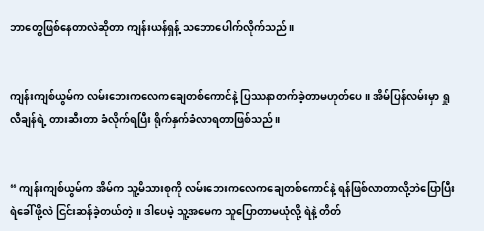ဘာတွေဖြစ်နေတာလဲဆိုတာ ကျန်းယန်ရှန့် သဘောပေါက်လိုက်သည်။


ကျန်းကျစ်ယွမ်က လမ်းဘေးကလေကချေတစ်ကောင်နဲ့ ပြဿနာတက်ခဲ့တာမဟုတ်ပေ။ အိမ်ပြန်လမ်းမှာ ရှုလီချန်ရဲ့ တားဆီးတာ ခံလိုက်ရပြီး ရိုက်နှက်ခံလာရတာဖြစ်သည်။


“ ကျန်းကျစ်ယွမ်က အိမ်က သူ့မိသားစုကို လမ်းဘေးကလေကချေတစ်ကောင်နဲ့ ရန်ဖြစ်လာတာလို့ဘဲပြောပြီး ရဲခေါ်ဖို့လဲ ငြင်းဆန်ခဲ့တယ်တဲ့။ ဒါပေမဲ့ သူ့အမေက သူပြောတာမယုံလို့ ရဲနဲ့ တိတ်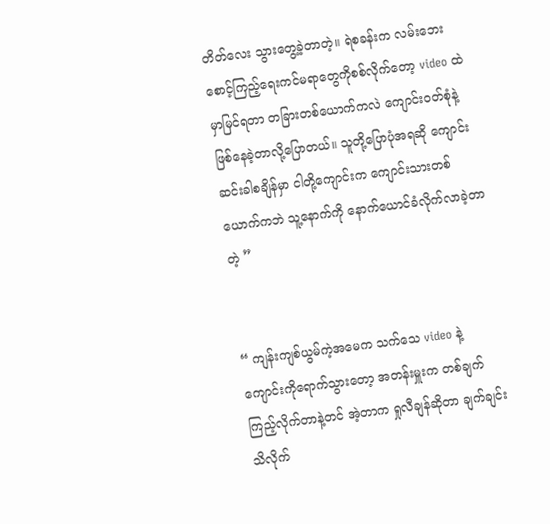တိတ်လေး သွားတွေ့ခဲ့တာတဲ့။ ရဲစခန်းက လမ်းဘေးစောင့်ကြည့်ရေးကင်မရာတွေကိုစစ်လိုက်တော့ video ထဲမှာမြင်ရတာ တခြားတစ်ယောက်ကလဲ ကျောင်းဝတ်စုံနဲ့ဖြစ်နေခဲ့တာလို့ပြောတယ်။ သူတို့ပြောပုံအရဆို ကျောင်းဆင်းခါစချိန်မှာ ငါတို့ကျောင်းက ကျောင်းသားတစ်ယောက်ကဘဲ သူ့နောက်ကို နောက်ယောင်ခံလိုက်လာခဲ့တာတဲ့ ”


“ ကျန်းကျစ်ယွမ်ကဲ့အမေက သက်သေ video နဲ့ ကျောင်းကိုရောက်သွားတော့ အတန်းမှူးက တစ်ချက်ကြည့်လိုက်တာနဲ့တင် အဲ့တာက ရှုလီချန်ဆိုတာ ချက်ချင်း သိလိုက်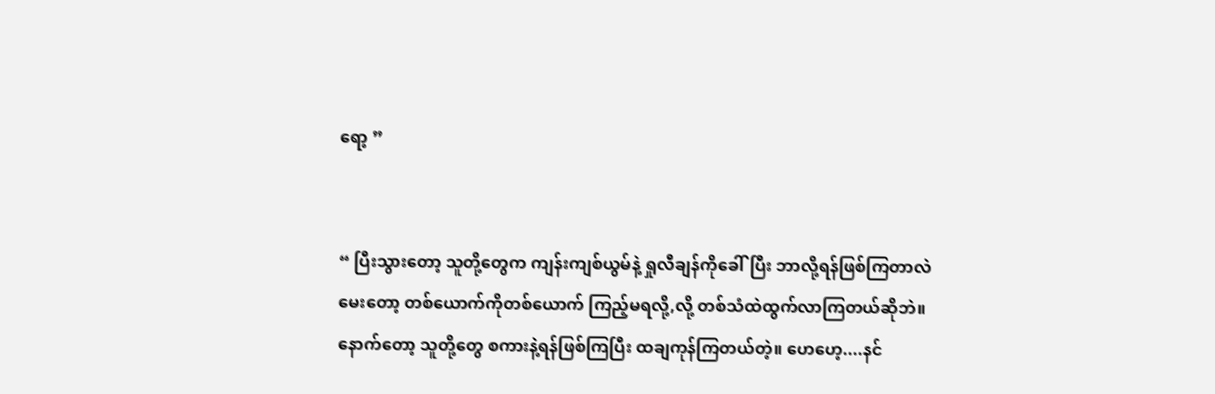ရော့ ”


“ ပြီးသွားတော့ သူတို့တွေက ကျန်းကျစ်ယွမ်နဲ့ ရှုလီချန်ကိုခေါ်ပြီး ဘာလို့ရန်ဖြစ်ကြတာလဲမေးတော့ တစ်ယောက်ကိုတစ်ယောက် ကြည့်မရလို့,လို့ တစ်သံထဲထွက်လာကြတယ်ဆိုဘဲ။ နောက်တော့ သူတို့တွေ စကားနဲ့ရန်ဖြစ်ကြပြီး ထချကုန်ကြတယ်တဲ့။ ဟေဟေ့....နင်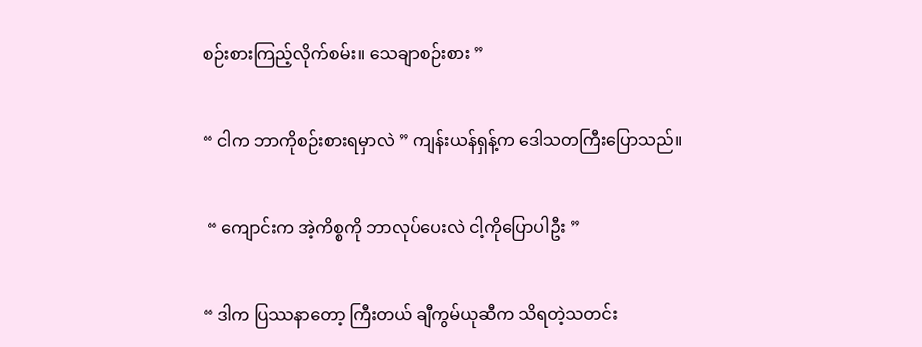စဉ်းစားကြည့်လိုက်စမ်း။ သေချာစဉ်းစား ”


“ ငါက ဘာကိုစဉ်းစားရမှာလဲ ” ကျန်းယန်ရှန့်က ဒေါသတကြီးပြောသည်။


 “ ကျောင်းက အဲ့ကိစ္စကို ဘာလုပ်ပေးလဲ ငါ့ကိုပြောပါဦး ”


“ ဒါက ပြဿနာတော့ ကြီးတယ် ချီကွမ်ယုဆီက သိရတဲ့သတင်း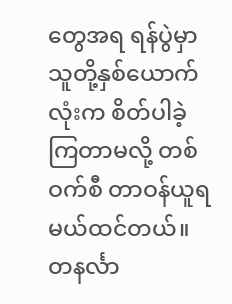တွေအရ ရန်ပွဲမှာ သူတို့နှစ်ယောက်လုံးက စိတ်ပါခဲ့ကြတာမလို့ တစ်ဝက်စီ တာဝန်ယူရမယ်ထင်တယ်။ တနင်္လာ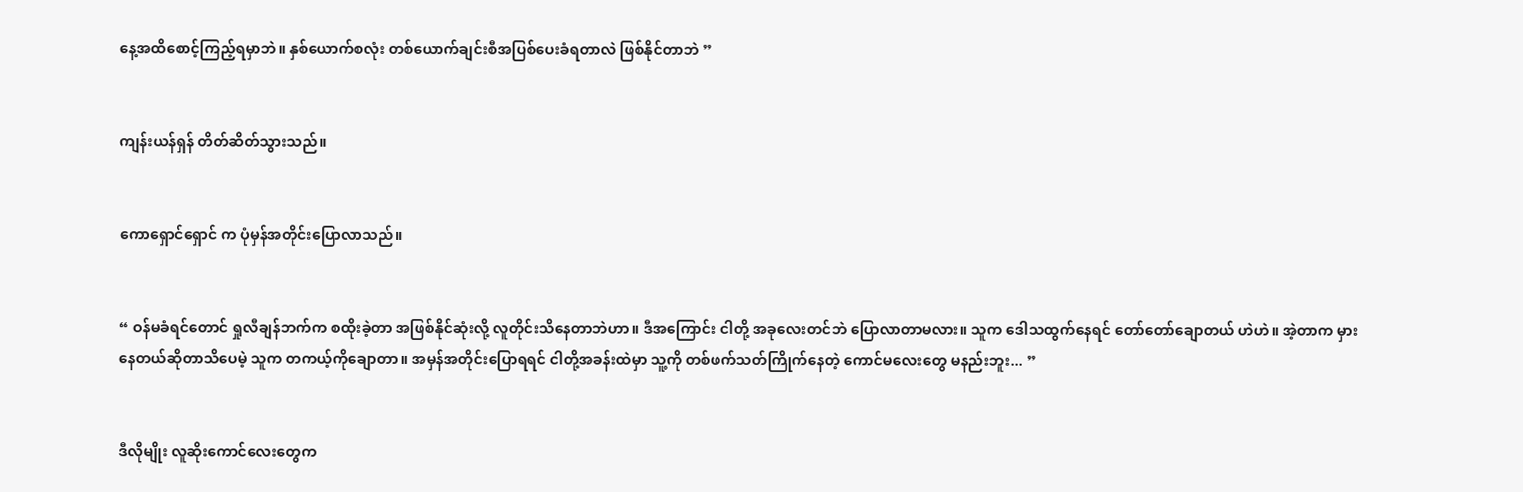နေ့အထိစောင့်ကြည့်ရမှာဘဲ။ နှစ်ယောက်စလုံး တစ်ယောက်ချင်းစီအပြစ်ပေးခံရတာလဲ ဖြစ်နိုင်တာဘဲ ”


ကျန်းယန်ရှန် တိတ်ဆိတ်သွားသည်။


ကောရှောင်ရှောင် က ပုံမှန်အတိုင်းပြောလာသည်။


“ ဝန်မခံရင်တောင် ရှုလီချန်ဘက်က စထိုးခဲ့တာ အဖြစ်နိုင်ဆုံးလို့ လူတိုင်းသိနေတာဘဲဟာ။ ဒီအကြောင်း ငါတို့ အခုလေးတင်ဘဲ ပြောလာတာမလား။ သူက ဒေါသထွက်နေရင် တော်တော်ချောတယ် ဟဲဟဲ။ အဲ့တာက မှားနေတယ်ဆိုတာသိပေမဲ့ သူက တကယ့်ကိုချောတာ။ အမှန်အတိုင်းပြောရရင် ငါတို့အခန်းထဲမှာ သူ့ကို တစ်ဖက်သတ်ကြိုက်နေတဲ့ ကောင်မလေးတွေ မနည်းဘူး... ”


ဒီလိုမျိုး လူဆိုးကောင်လေးတွေက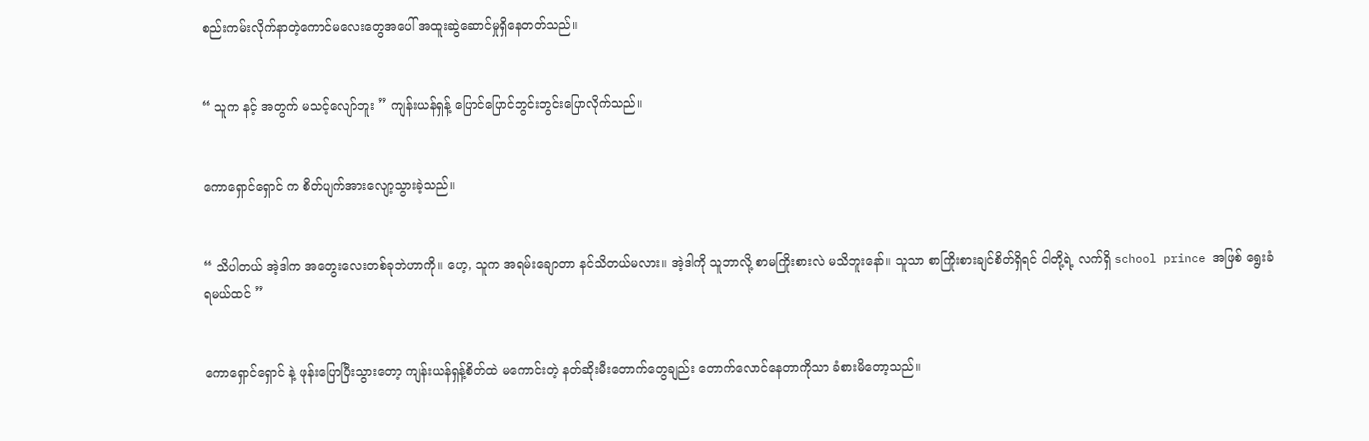စည်းကမ်းလိုက်နာတဲ့ကောင်မလေးတွေအပေါ် အထူးဆွဲဆောင်မှုရှိနေတတ်သည်။


“ သူက နင့် အတွက် မသင့်လျော်ဘူး ” ကျန်းယန်ရှန့် ပြောင်ပြောင်ဘွင်းဘွင်းပြောလိုက်သည်။


ကောရှောင်ရှောင် က စိတ်ပျက်အားလျော့သွားခဲ့သည်။


“ သိပါတယ် အဲ့ဒါက အတွေးလေးတစ်ခုဘဲဟာကို။ ဟေ့, သူက အရမ်းချောတာ နင်သိတယ်မလား။ အဲ့ဒါကို သူဘာလို့ စာမကြိုးစားလဲ မသိဘူးနော်။ သူသာ စာကြိုးစားချင်စိတ်ရှိရင် ငါတို့ရဲ့ လက်ရှိ school prince အဖြစ် ရွေးခံရမယ်ထင် ”


ကောရှောင်ရှောင် နဲ့ ဖုန်းပြောပြီးသွားတော့ ကျန်းယန်ရှန့်စိတ်ထဲ မကောင်းတဲ့ နတ်ဆိုးမီးတောက်တွေချည်း တောက်လောင်နေတာကိုသာ ခံစားမိတော့သည်။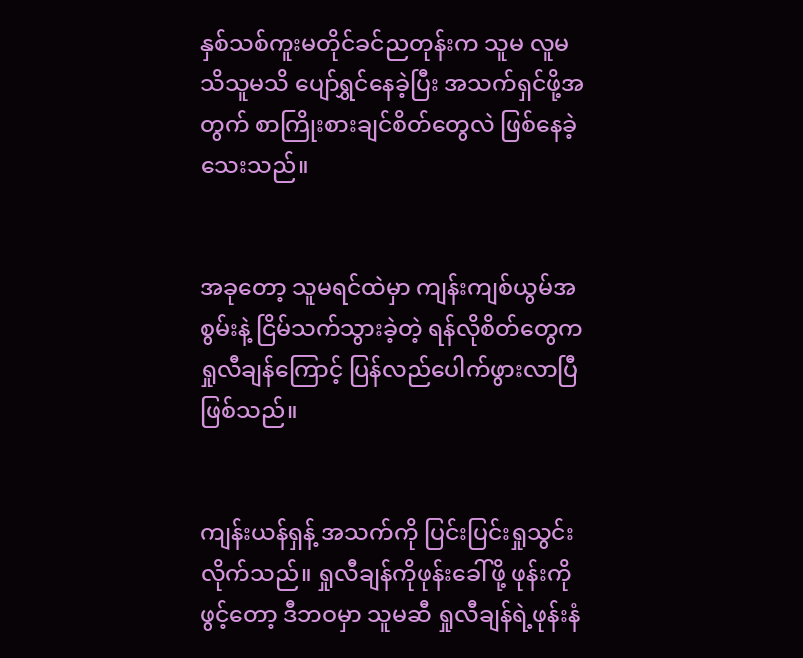နှစ်သစ်ကူးမတိုင်ခင်ညတုန်းက သူမ လူမသိသူမသိ ပျော်ရွှင်နေခဲ့ပြီး အသက်ရှင်ဖို့အတွက် စာကြိုးစားချင်စိတ်တွေလဲ ဖြစ်နေခဲ့သေးသည်။


အခုတော့ သူမရင်ထဲမှာ ကျန်းကျစ်ယွမ်အစွမ်းနဲ့ ငြိမ်သက်သွားခဲ့တဲ့ ရန်လိုစိတ်တွေက ရှုလီချန်ကြောင့် ပြန်လည်ပေါက်ဖွားလာပြီဖြစ်သည်။


ကျန်းယန်ရှန့် အသက်ကို ပြင်းပြင်းရှုသွင်းလိုက်သည်။ ရှုလီချန်ကိုဖုန်းခေါ်ဖို့ ဖုန်းကိုဖွင့်တော့ ဒီဘဝမှာ သူမဆီ ရှုလီချန်ရဲ့ဖုန်းနံ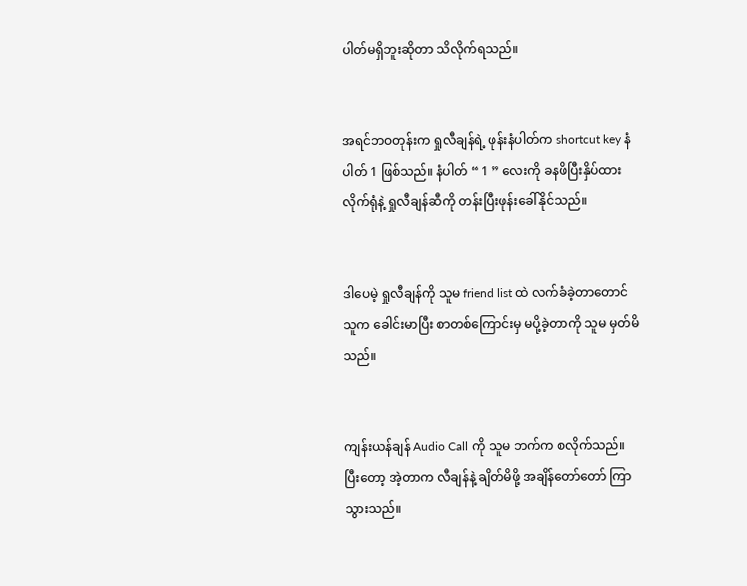ပါတ်မရှိဘူးဆိုတာ သိလိုက်ရသည်။


အရင်ဘဝတုန်းက ရှုလီချန်ရဲ့ ဖုန်းနံပါတ်က shortcut key နံပါတ် 1 ဖြစ်သည်။ နံပါတ် “ 1 ” လေးကို ခနဖိပြီးနှိပ်ထားလိုက်ရုံနဲ့ ရှုလီချန်‌ဆီကို တန်းပြီးဖုန်းခေါ်နိုင်သည်။


ဒါပေမဲ့ ရှုလီချန်ကို သူမ friend list ထဲ လက်ခံခဲ့တာတောင် သူက ခေါင်းမာပြီး စာတစ်ကြောင်းမှ မပို့ခဲ့တာကို သူမ မှတ်မိသည်။


ကျန်းယန်ချန် Audio Call ကို သူမ ဘက်က စလိုက်သည်။ ပြီးတော့ အဲ့တာက လီချန်နဲ့ ချိတ်မိဖို့ အချိန်တော်တော် ကြာသွားသည်။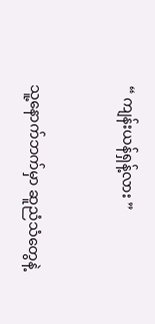“ ကျန်းယန်ရှန့်လား ”


သူ့နောက်ဘက်မှာ ဆူညံသံတွေနဲ့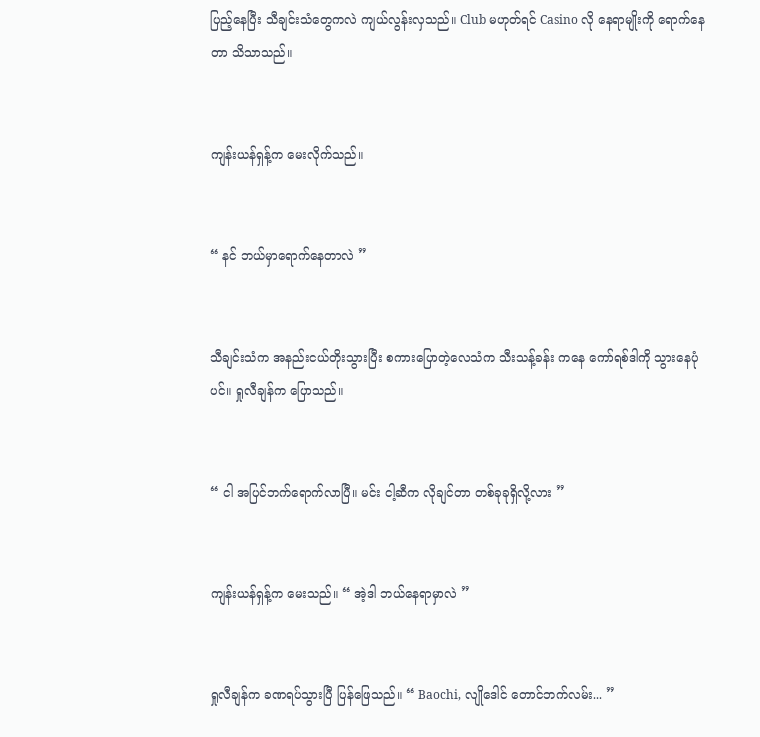ပြည့်နေပြီး သီချင်းသံတွေကလဲ ကျယ်လွန်းလှသည်။ Club မဟုတ်ရင် Casino လို နေရာမျိုးကို ရောက်နေတာ သိသာသည်။


ကျန်းယန်ရှန့်က မေးလိုက်သည်။


“ နင် ဘယ်မှာရောက်နေတာလဲ ”


သီချင်းသံက အနည်းငယ်တိုးသွားပြီး စ‌ကားပြောတဲ့လေသံက သီးသန့်ခန်း ကနေ ကော်ရစ်ဒါကို သွားနေပုံပင်။ ရှုလီချန်က ပြောသည်။


“ ငါ အပြင်ဘက်ရောက်လာပြီ။ မင်း ငါ့ဆီက လိုချင်တာ တစ်ခုခုရှိလို့လား ”


ကျန်းယန်ရှန့်က မေးသည်။ “ အဲ့ဒါ ဘယ်နေရာမှာလဲ ”


ရှုလီချန်က ခဏရပ်သွားပြီ ပြန်ဖြေသည်။ “ Baochi, လျိုဒေါင် တောင်ဘက်လမ်း... ”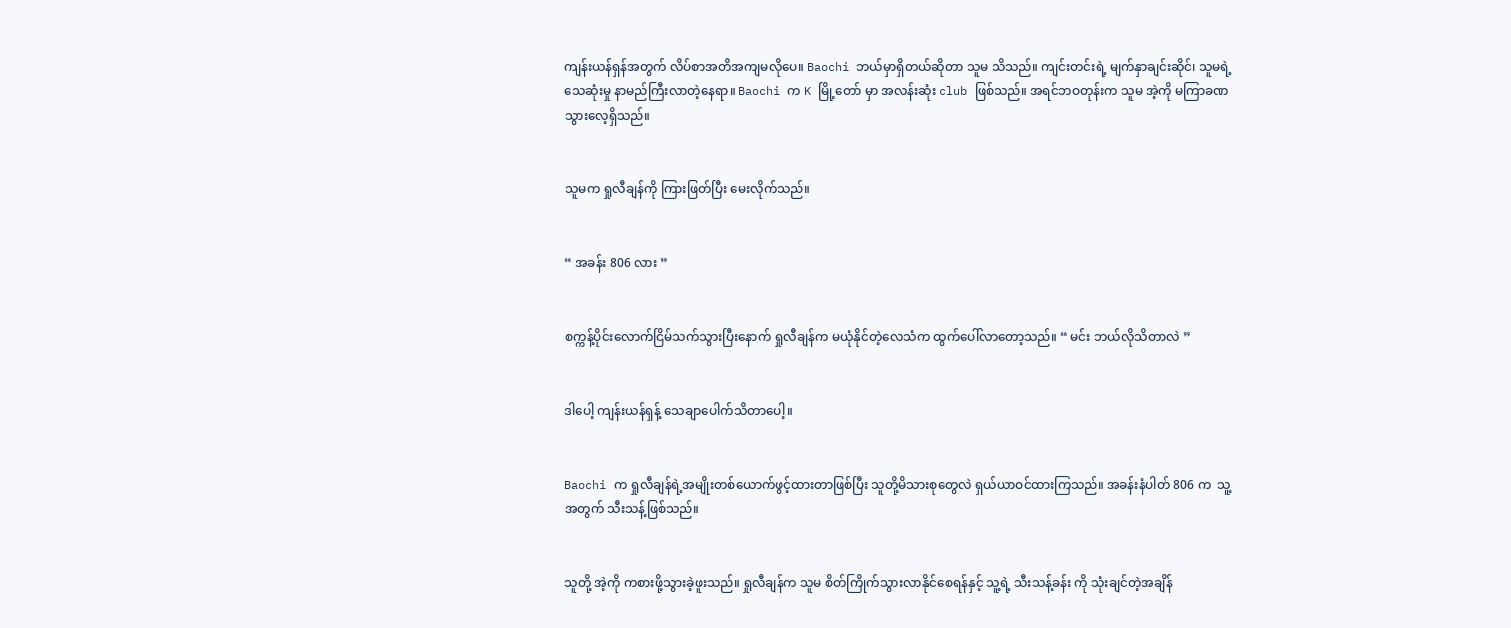ကျန်းယန်ရှန်အတွက် လိပ်စာအတိအကျမလိုပေ။ Baochi ဘယ်မှာရှိတယ်ဆိုတာ သူမ သိသည်။ ကျင်းတင်းရဲ့ မျက်နှာချင်းဆိုင်၊ သူမရဲ့ သေဆုံးမှု နာမည်ကြီးလာတဲ့နေရာ။ Baochi က K မြို့တော် မှာ အလန်းဆုံး club ဖြစ်သည်။ အရင်ဘဝတုန်းက သူမ အဲ့ကို မကြာခဏ သွားလေ့ရှိသည်။


သူမက ရှုလီချန်ကို ကြားဖြတ်ပြီး မေးလိုက်သည်။


“ အခန်း 806 လား ”


စက္ကန့်ပိုင်းလောက်ငြိမ်သက်သွားပြီးနောက် ရှုလီချန်က မယုံနိုင်တဲ့လေသံက ထွက်ပေါ်လာတော့သည်။ “ မင်း ဘယ်လိုသိတာလဲ ”


ဒါပေါ့ ကျန်းယန်ရှန့် သေချာပေါက်သိတာပေါ့။


Baochi က ရှုလီချန်ရဲ့အမျိုးတစ်ယောက်ဖွင့်ထားတာဖြစ်ပြီး သူတို့မိသားစုတွေလဲ ရှယ်ယာဝင်ထားကြသည်။ အခန်းနံပါတ် 806 က  သူ့အတွက် သီးသန့်ဖြစ်သည်။


သူတို့ အဲ့ကို ‌ကစားဖို့သွားခဲ့ဖူးသည်။ ရှုလီချန်က သူမ စိတ်ကြိုက်သွားလာနိုင်စေရန်နှင့် သူ့ရဲ့ သီးသန့်ခန်း ကို သုံးချင်တဲ့အချိန်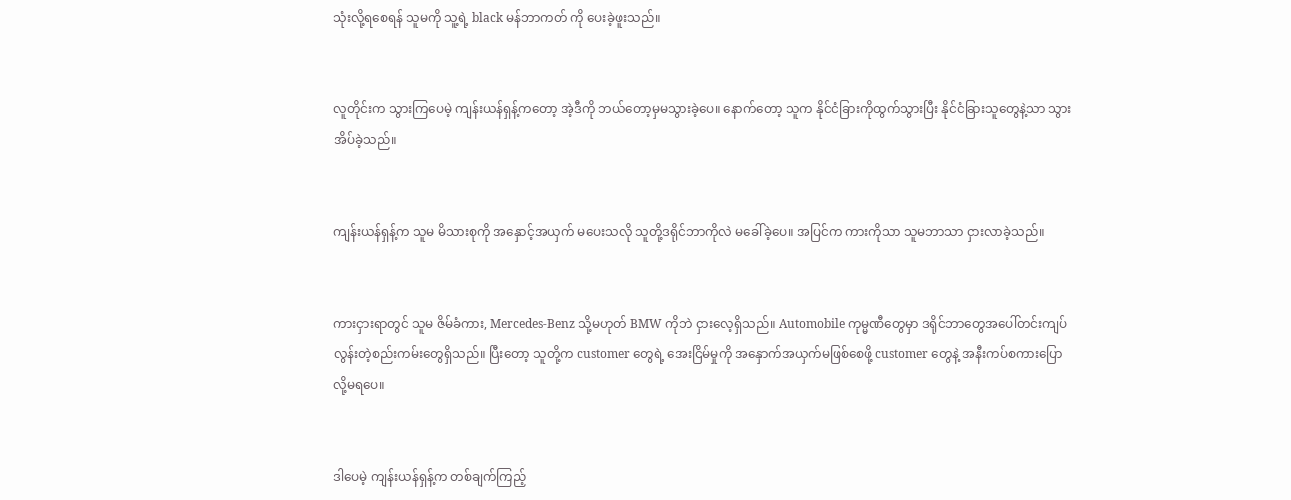သုံးလို့ရစေရန် သူမကို သူ့ရဲ့ black မန်ဘာကတ် ကို ပေးခဲ့ဖူးသည်။


လူတိုင်းက သွားကြပေမဲ့ ကျန်းယန်ရှန့်ကတော့ အဲ့ဒီကို ဘယ်တော့မှမသွားခဲ့ပေ။ နောက်တော့ သူက နိုင်ငံခြားကိုထွက်သွားပြီး နိုင်ငံခြားသူတွေနဲ့သာ သွားအိပ်ခဲ့သည်။


ကျန်းယန်ရှန့်က သူမ မိသားစုကို အနှောင့်အယှက် မပေးသလို သူတို့ဒရိုင်ဘာကိုလဲ မခေါ်ခဲ့ပေ။ အပြင်က ကားကိုသာ သူမဘာသာ ငှားလာခဲ့သည်။


ကားငှားရာတွင် သူမ ဇိမ်ခံကား, Mercedes-Benz သို့မဟုတ် BMW ကိုဘဲ ငှားလေ့ရှိသည်။ Automobile ကုမ္မဏီတွေမှာ ဒရိုင်ဘာတွေအပေါ်တင်းကျပ်လွန်းတဲ့စည်းကမ်းတွေရှိသည်။ ပြီးတော့ သူတို့က customer တွေရဲ့ အေးငြိမ်မှုကို အနှောက်အယှက်မဖြစ်စေဖို့ customer တွေနဲ့ အနီးကပ်စကားပြောလို့မရပေ။


ဒါပေမဲ့ ကျန်းယန်ရှန့်က တစ်ချက်ကြည့်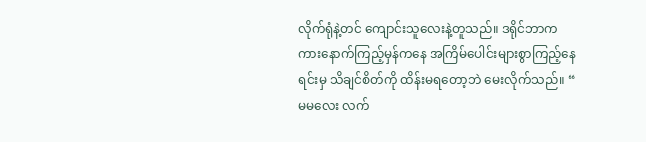လိုက်ရုံနဲ့တင် ကျောင်းသူလေးနဲ့တူသည်။ ဒရိုင်ဘာက ကားနောက်ကြည့်မှန်ကနေ အကြိမ်ပေါင်းများစွာကြည့်နေရင်းမှ သိချင်စိတ်ကို ထိန်းမရတော့ဘဲ မေးလိုက်သည်။ “ မမလေး လက်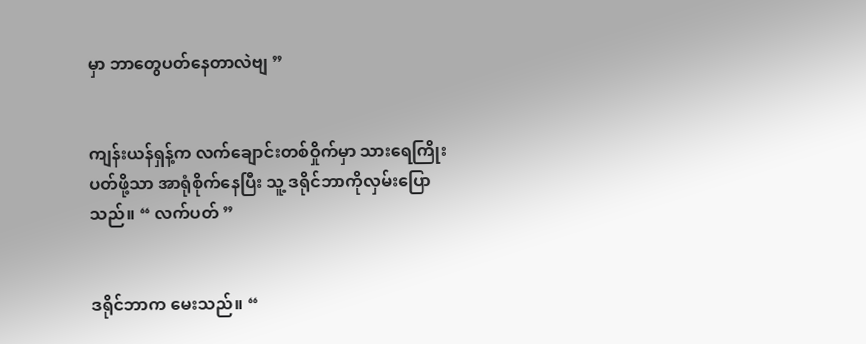မှာ ဘာတွေပတ်နေတာလဲဗျ ”


ကျန်းယန်ရှန့်က လက်ချောင်းတစ်ဝှိုက်မှာ သားရေကြိုးပတ်ဖို့သာ အာရုံစိုက်နေပြီး သူ့ ဒရိုင်ဘာကိုလှမ်းပြောသည်။ “ လက်ပတ် ”


ဒရိုင်ဘာက မေးသည်။ “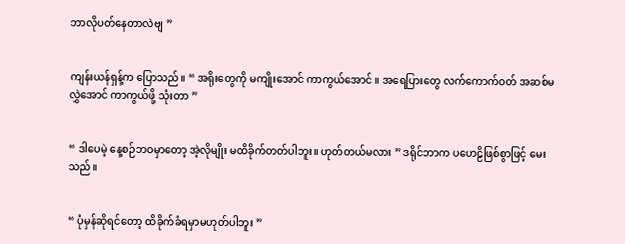ဘာလိုပတ်နေတာလဲဗျ ”


ကျန်းယန်ရှန့်က ပြောသည်။ “ အရိုးတွေကို မကျိုးအောင် ကာကွယ်‌အောင် ။ အရေပြားတွေ လက်ကောက်ဝတ် အဆစ်မလွှဲအောင် ကာကွယ်ဖို့ သုံးတာ ”


“ ဒါပေမဲ့ နေ့စဉ်ဘဝမှာတော့ အဲ့လိုမျိုး မထိခိုက်တတ်ပါဘူး။ ဟုတ်တယ်မလား ” ဒရိုင်ဘာက ပဟေဠိဖြစ်စွာဖြင့် မေးသည်။


“ ပုံမှန်ဆိုရင်တော့ ထိခိုက်ခံရမှာမဟုတ်ပါဘူး ”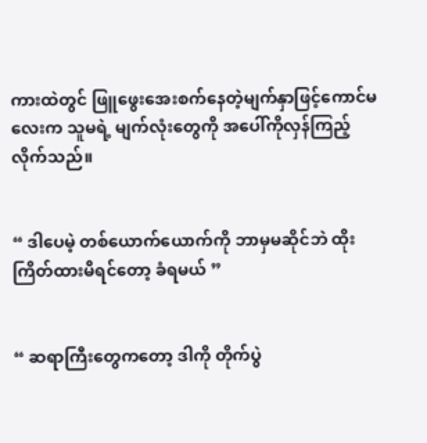ကားထဲတွင် ဖြူဖွေးအေးစက်နေတဲ့မျက်နှာဖြင့်ကောင်မလေးက သူမရဲ့ မျက်လုံးတွေကို အပေါ်ကိုလှန်ကြည့်လိုက်သည်။


“ ဒါပေမဲ့ တစ်ယောက်ယောက်ကို ဘာမှမဆိုင်ဘဲ ထိုးကြိတ်ထားမိရင်တော့ ခံရမယ် ”


“ ဆရာကြီးတွေကတော့ ဒါကို တိုက်ပွဲ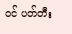ဝင် ပတ်တီး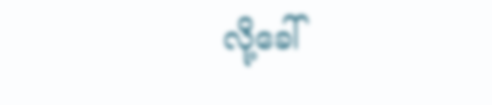လို့ခေါ်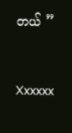တယ် ”


Xxxxxx